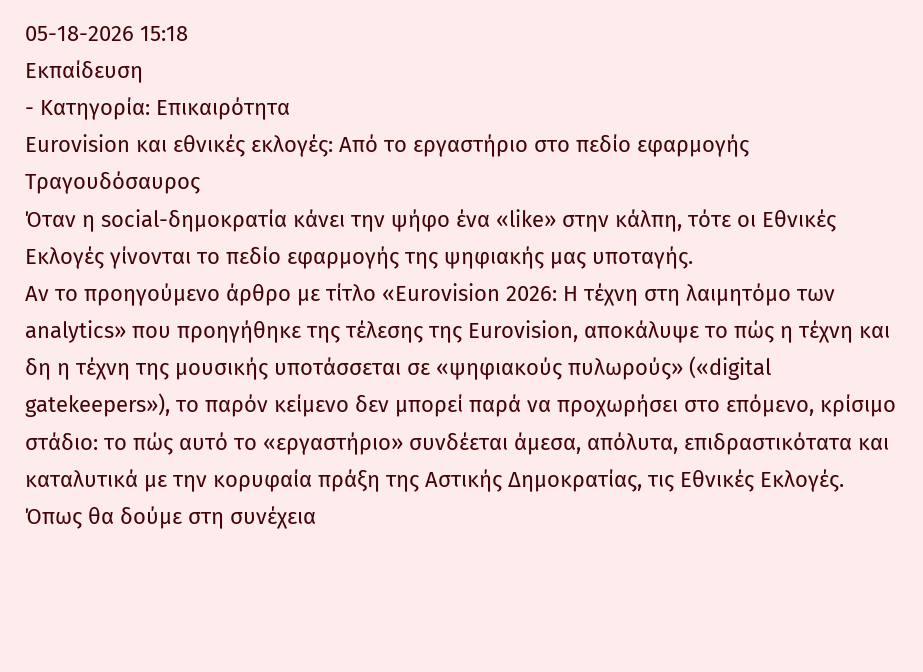05-18-2026 15:18
Εκπαίδευση
- Κατηγορία: Επικαιρότητα
Eurovision και εθνικές εκλογές: Από το εργαστήριο στο πεδίο εφαρμογής
Τραγουδόσαυρος
Όταν η social-δημοκρατία κάνει την ψήφο ένα «like» στην κάλπη, τότε οι Εθνικές Εκλογές γίνονται το πεδίο εφαρμογής της ψηφιακής μας υποταγής.
Αν το προηγούμενο άρθρο με τίτλο «Eurovision 2026: Η τέχνη στη λαιμητόμο των analytics» που προηγήθηκε της τέλεσης της Eurovision, αποκάλυψε το πώς η τέχνη και δη η τέχνη της μουσικής υποτάσσεται σε «ψηφιακούς πυλωρούς» («digital gatekeepers»), το παρόν κείμενο δεν μπορεί παρά να προχωρήσει στο επόμενο, κρίσιμο στάδιο: το πώς αυτό το «εργαστήριο» συνδέεται άμεσα, απόλυτα, επιδραστικότατα και καταλυτικά με την κορυφαία πράξη της Αστικής Δημοκρατίας, τις Εθνικές Εκλογές.
Όπως θα δούμε στη συνέχεια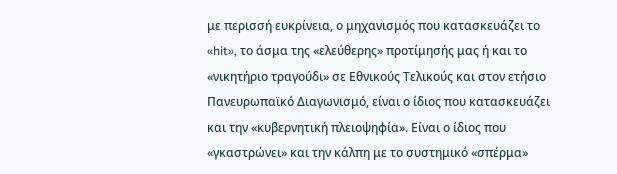με περισσή ευκρίνεια, ο μηχανισμός που κατασκευάζει το «hit», το άσμα της «ελεύθερης» προτίμησής μας ή και το «νικητήριο τραγούδι» σε Εθνικούς Τελικούς και στον ετήσιο Πανευρωπαϊκό Διαγωνισμό, είναι ο ίδιος που κατασκευάζει και την «κυβερνητική πλειοψηφία». Είναι ο ίδιος που «γκαστρώνει» και την κάλπη με το συστημικό «σπέρμα»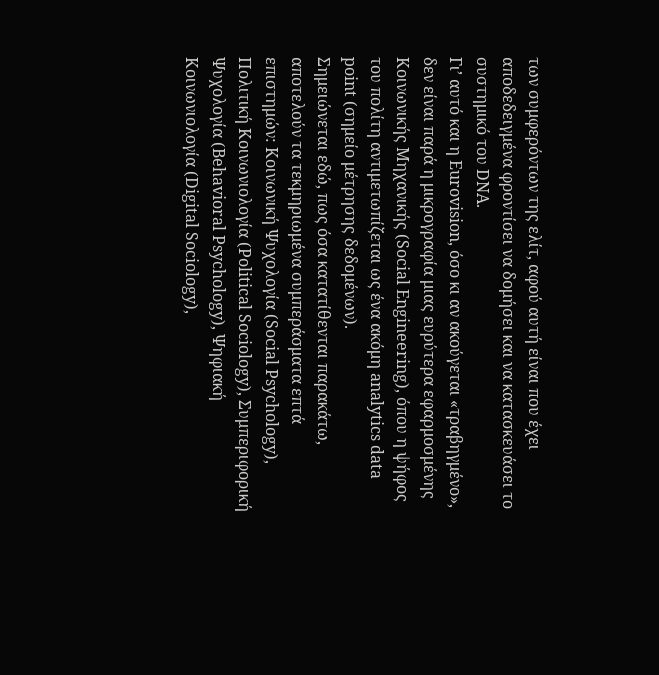των συμφερόντων της ελίτ, αφού αυτή είναι που έχει αποδεδειγμένα φροντίσει να δομήσει και να κατασκευάσει το συστημικό του DNA.
Γι’ αυτό και η Eurovision, όσο κι αν ακούγεται «τραβηγμένο», δεν είναι παρά η μικρογραφία μιας ευρύτερα εφαρμοσμένης Κοινωνικής Μηχανικής (Social Engineering), όπου η ψήφος του πολίτη αντιμετωπίζεται ως ένα ακόμη analytics data point (σημείο μέτρησης δεδομένων).
Σημειώνεται εδώ, πως όσα κατατίθενται παρακάτω, αποτελούν τα τεκμηριωμένα συμπεράσματα επτά επιστημών: Κοινωνική Ψυχολογία (Social Psychology), Πολιτική Κοινωνιολογία (Political Sociology), Συμπεριφορική Ψυχολογία (Behavioral Psychology), Ψηφιακή Κοινωνιολογία (Digital Sociology),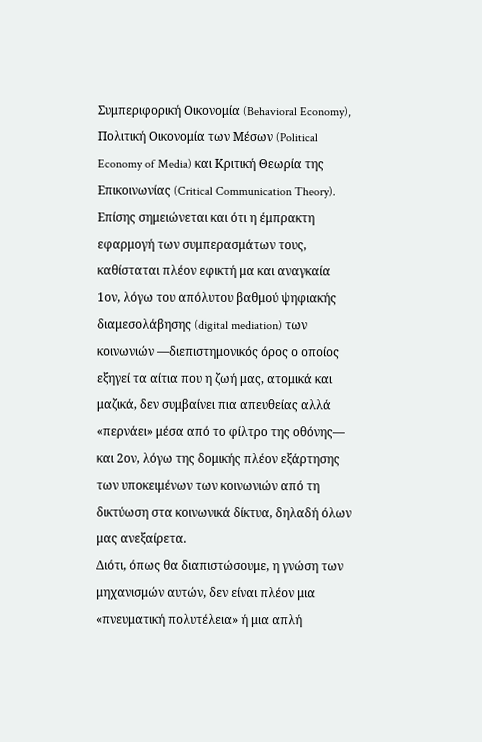Συμπεριφορική Οικονομία (Behavioral Economy), Πολιτική Οικονομία των Μέσων (Political Economy of Media) και Κριτική Θεωρία της Επικοινωνίας (Critical Communication Theory).
Επίσης σημειώνεται και ότι η έμπρακτη εφαρμογή των συμπερασμάτων τους, καθίσταται πλέον εφικτή μα και αναγκαία 1ον, λόγω του απόλυτου βαθμού ψηφιακής διαμεσολάβησης (digital mediation) των κοινωνιών —διεπιστημονικός όρος ο οποίος εξηγεί τα αίτια που η ζωή μας, ατομικά και μαζικά, δεν συμβαίνει πια απευθείας αλλά «περνάει» μέσα από το φίλτρο της οθόνης— και 2ον, λόγω της δομικής πλέον εξάρτησης των υποκειμένων των κοινωνιών από τη δικτύωση στα κοινωνικά δίκτυα, δηλαδή όλων μας ανεξαίρετα.
Διότι, όπως θα διαπιστώσουμε, η γνώση των μηχανισμών αυτών, δεν είναι πλέον μια «πνευματική πολυτέλεια» ή μια απλή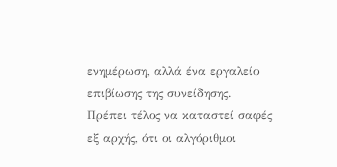ενημέρωση, αλλά ένα εργαλείο επιβίωσης της συνείδησης.
Πρέπει τέλος να καταστεί σαφές εξ αρχής, ότι οι αλγόριθμοι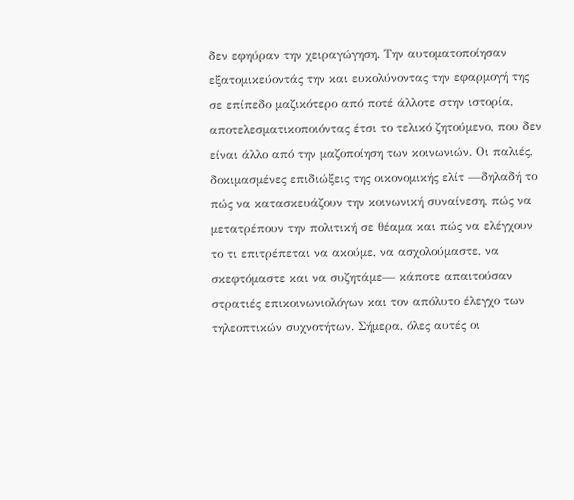δεν εφηύραν την χειραγώγηση. Την αυτοματοποίησαν εξατομικεύοντάς την και ευκολύνοντας την εφαρμογή της σε επίπεδο μαζικότερο από ποτέ άλλοτε στην ιστορία, αποτελεσματικοποιόντας έτσι το τελικό ζητούμενο, που δεν είναι άλλο από την μαζοποίηση των κοινωνιών. Οι παλιές, δοκιμασμένες επιδιώξεις της οικονομικής ελίτ —δηλαδή το πώς να κατασκευάζουν την κοινωνική συναίνεση, πώς να μετατρέπουν την πολιτική σε θέαμα και πώς να ελέγχουν το τι επιτρέπεται να ακούμε, να ασχολούμαστε, να σκεφτόμαστε και να συζητάμε— κάποτε απαιτούσαν στρατιές επικοινωνιολόγων και τον απόλυτο έλεγχο των τηλεοπτικών συχνοτήτων. Σήμερα, όλες αυτές οι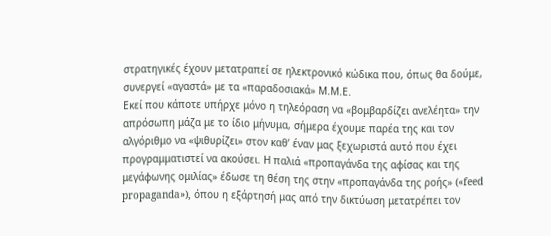στρατηγικές έχουν μετατραπεί σε ηλεκτρονικό κώδικα που, όπως θα δούμε, συνεργεί «αγαστά» με τα «παραδοσιακά» Μ.Μ.Ε.
Εκεί που κάποτε υπήρχε μόνο η τηλεόραση να «βομβαρδίζει ανελέητα» την απρόσωπη μάζα με το ίδιο μήνυμα, σήμερα έχουμε παρέα της και τον αλγόριθμο να «ψιθυρίζει» στον καθ’ έναν μας ξεχωριστά αυτό που έχει προγραμματιστεί να ακούσει. Η παλιά «προπαγάνδα της αφίσας και της μεγάφωνης ομιλίας» έδωσε τη θέση της στην «προπαγάνδα της ροής» («feed propaganda»), όπου η εξάρτησή μας από την δικτύωση μετατρέπει τον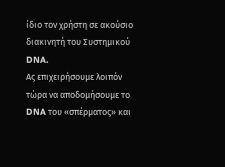ίδιο τον χρήστη σε ακούσιο διακινητή του Συστημικού DNA.
Ας επιχειρήσουμε λοιπόν τώρα να αποδομήσουμε το DNA του «σπέρματος» και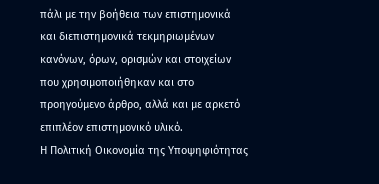πάλι με την βοήθεια των επιστημονικά και διεπιστημονικά τεκμηριωμένων κανόνων, όρων, ορισμών και στοιχείων που χρησιμοποιήθηκαν και στο προηγούμενο άρθρο, αλλά και με αρκετό επιπλέον επιστημονικό υλικό.
Η Πολιτική Οικονομία της Υποψηφιότητας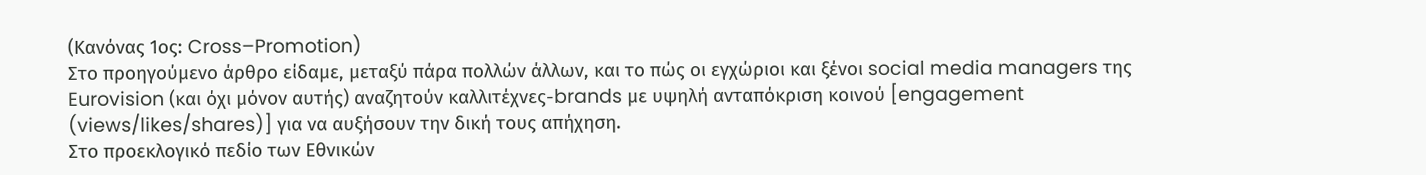(Κανόνας 1ος: Cross–Promotion)
Στο προηγούμενο άρθρο είδαμε, μεταξύ πάρα πολλών άλλων, και το πώς οι εγχώριοι και ξένοι social media managers της Eurovision (και όχι μόνον αυτής) αναζητούν καλλιτέχνες-brands με υψηλή ανταπόκριση κοινού [engagement (views/likes/shares)] για να αυξήσουν την δική τους απήχηση.
Στο προεκλογικό πεδίο των Εθνικών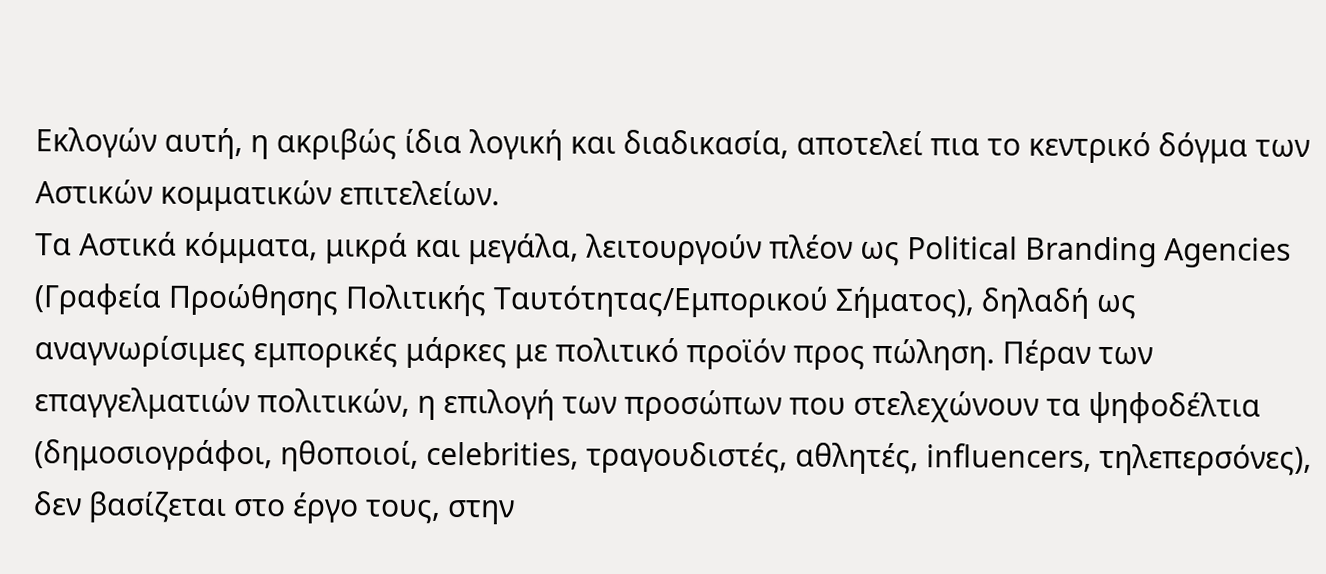Εκλογών αυτή, η ακριβώς ίδια λογική και διαδικασία, αποτελεί πια το κεντρικό δόγμα των Αστικών κομματικών επιτελείων.
Τα Αστικά κόμματα, μικρά και μεγάλα, λειτουργούν πλέον ως Political Branding Agencies (Γραφεία Προώθησης Πολιτικής Ταυτότητας/Εμπορικού Σήματος), δηλαδή ως αναγνωρίσιμες εμπορικές μάρκες με πολιτικό προϊόν προς πώληση. Πέραν των επαγγελματιών πολιτικών, η επιλογή των προσώπων που στελεχώνουν τα ψηφοδέλτια (δημοσιογράφοι, ηθοποιοί, celebrities, τραγουδιστές, αθλητές, influencers, τηλεπερσόνες), δεν βασίζεται στο έργο τους, στην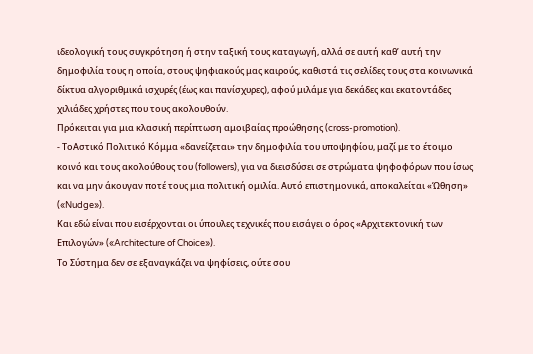ιδεολογική τους συγκρότηση ή στην ταξική τους καταγωγή, αλλά σε αυτή καθ’ αυτή την δημοφιλία τους η οποία, στους ψηφιακούς μας καιρούς, καθιστά τις σελίδες τους στα κοινωνικά δίκτυα αλγοριθμικά ισχυρές (έως και πανίσχυρες), αφού μιλάμε για δεκάδες και εκατοντάδες χιλιάδες χρήστες που τους ακολουθούν.
Πρόκειται για μια κλασική περίπτωση αμοιβαίας προώθησης (cross-promotion).
- ΤοΑστικό Πολιτικό Κόμμα «δανείζεται» την δημοφιλία του υποψηφίου, μαζί με το έτοιμο κοινό και τους ακολούθους του (followers), για να διεισδύσει σε στρώματα ψηφοφόρων που ίσως και να μην άκουγαν ποτέ τους μια πολιτική ομιλία. Αυτό επιστημονικά, αποκαλείται «Ώθηση» («Nudge»).
Και εδώ είναι που εισέρχονται οι ύπουλες τεχνικές που εισάγει ο όρος «Αρχιτεκτονική των Επιλογών» («Architecture of Choice»).
Το Σύστημα δεν σε εξαναγκάζει να ψηφίσεις, ούτε σου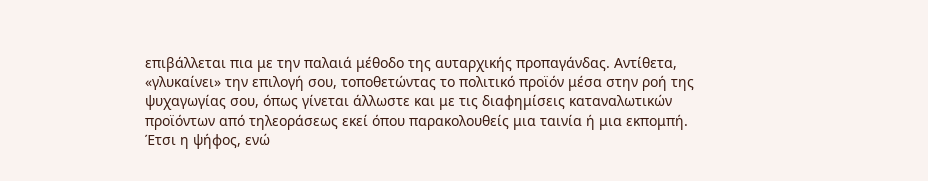επιβάλλεται πια με την παλαιά μέθοδο της αυταρχικής προπαγάνδας. Αντίθετα, «γλυκαίνει» την επιλογή σου, τοποθετώντας το πολιτικό προϊόν μέσα στην ροή της ψυχαγωγίας σου, όπως γίνεται άλλωστε και με τις διαφημίσεις καταναλωτικών προϊόντων από τηλεοράσεως εκεί όπου παρακολουθείς μια ταινία ή μια εκπομπή. Έτσι η ψήφος, ενώ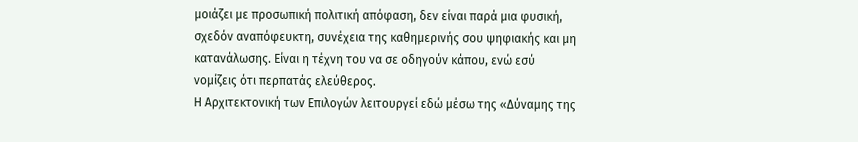μοιάζει με προσωπική πολιτική απόφαση, δεν είναι παρά μια φυσική, σχεδόν αναπόφευκτη, συνέχεια της καθημερινής σου ψηφιακής και μη κατανάλωσης. Είναι η τέχνη του να σε οδηγούν κάπου, ενώ εσύ νομίζεις ότι περπατάς ελεύθερος.
Η Αρχιτεκτονική των Επιλογών λειτουργεί εδώ μέσω της «Δύναμης της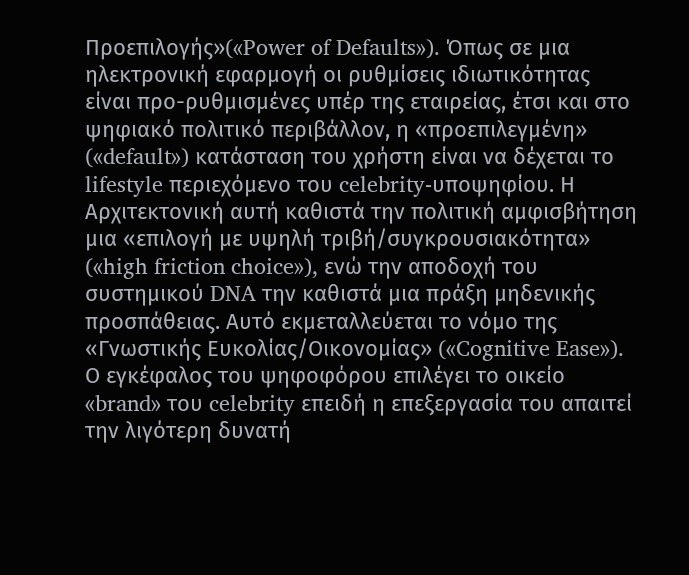Προεπιλογής»(«Power of Defaults»). Όπως σε μια ηλεκτρονική εφαρμογή οι ρυθμίσεις ιδιωτικότητας είναι προ-ρυθμισμένες υπέρ της εταιρείας, έτσι και στο ψηφιακό πολιτικό περιβάλλον, η «προεπιλεγμένη» («default») κατάσταση του χρήστη είναι να δέχεται το lifestyle περιεχόμενο του celebrity-υποψηφίου. Η Αρχιτεκτονική αυτή καθιστά την πολιτική αμφισβήτηση μια «επιλογή με υψηλή τριβή/συγκρουσιακότητα» («high friction choice»), ενώ την αποδοχή του συστημικού DNA την καθιστά μια πράξη μηδενικής προσπάθειας. Αυτό εκμεταλλεύεται το νόμο της «Γνωστικής Ευκολίας/Οικονομίας» («Cognitive Ease»).
Ο εγκέφαλος του ψηφοφόρου επιλέγει το οικείο «brand» του celebrity επειδή η επεξεργασία του απαιτεί την λιγότερη δυνατή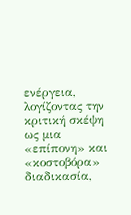ενέργεια, λογίζοντας την κριτική σκέψη ως μια «επίπονη» και «κοστοβόρα» διαδικασία,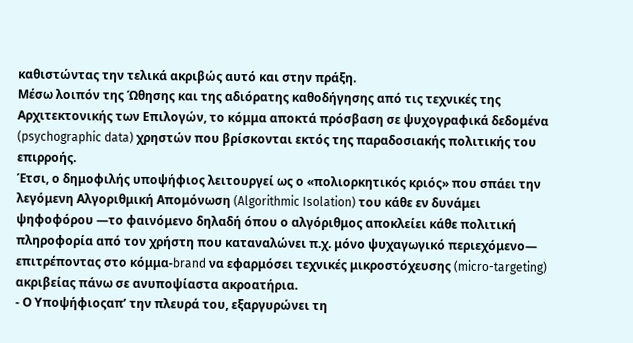καθιστώντας την τελικά ακριβώς αυτό και στην πράξη.
Μέσω λοιπόν της Ώθησης και της αδιόρατης καθοδήγησης από τις τεχνικές της Αρχιτεκτονικής των Επιλογών, το κόμμα αποκτά πρόσβαση σε ψυχογραφικά δεδομένα (psychographic data) χρηστών που βρίσκονται εκτός της παραδοσιακής πολιτικής του επιρροής.
Έτσι, ο δημοφιλής υποψήφιος λειτουργεί ως ο «πολιορκητικός κριός» που σπάει την λεγόμενη Αλγοριθμική Απομόνωση (Algorithmic Isolation) του κάθε εν δυνάμει ψηφοφόρου —το φαινόμενο δηλαδή όπου ο αλγόριθμος αποκλείει κάθε πολιτική πληροφορία από τον χρήστη που καταναλώνει π.χ. μόνο ψυχαγωγικό περιεχόμενο— επιτρέποντας στο κόμμα-brand να εφαρμόσει τεχνικές μικροστόχευσης (micro-targeting) ακριβείας πάνω σε ανυποψίαστα ακροατήρια.
- Ο Υποψήφιοςαπ’ την πλευρά του, εξαργυρώνει τη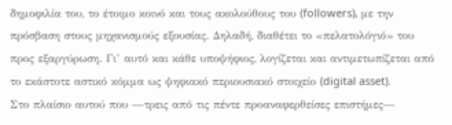δημοφιλία του, το έτοιμο κοινό και τους ακολούθους του (followers), με την πρόσβαση στους μηχανισμούς εξουσίας. Δηλαδή, διαθέτει το «πελατολόγιό» του προς εξαργύρωση. Γι’ αυτό και κάθε υποψήφιος, λογίζεται και αντιμετωπίζεται από το εκάστοτε αστικό κόμμα ως ψηφιακό περιουσιακό στοιχείο (digital asset).
Στο πλαίσιο αυτού που —τρεις από τις πέντε προαναφερθείσες επιστήμες—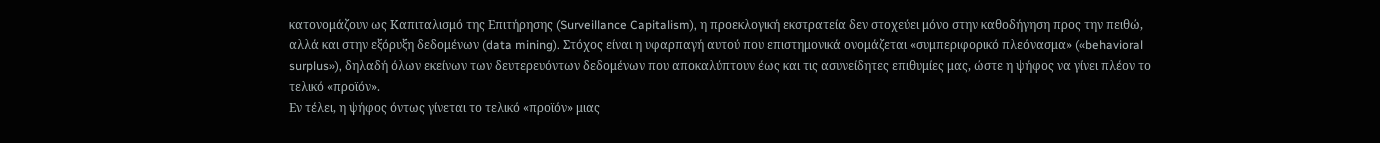κατονομάζουν ως Καπιταλισμό της Επιτήρησης (Surveillance Capitalism), η προεκλογική εκστρατεία δεν στοχεύει μόνο στην καθοδήγηση προς την πειθώ, αλλά και στην εξόρυξη δεδομένων (data mining). Στόχος είναι η υφαρπαγή αυτού που επιστημονικά ονομάζεται «συμπεριφορικό πλεόνασμα» («behavioral surplus»), δηλαδή όλων εκείνων των δευτερευόντων δεδομένων που αποκαλύπτουν έως και τις ασυνείδητες επιθυμίες μας, ώστε η ψήφος να γίνει πλέον το τελικό «προϊόν».
Εν τέλει, η ψήφος όντως γίνεται το τελικό «προϊόν» μιας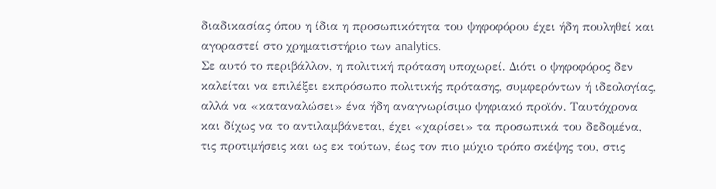διαδικασίας όπου η ίδια η προσωπικότητα του ψηφοφόρου έχει ήδη πουληθεί και αγοραστεί στο χρηματιστήριο των analytics.
Σε αυτό το περιβάλλον, η πολιτική πρόταση υποχωρεί. Διότι ο ψηφοφόρος δεν καλείται να επιλέξει εκπρόσωπο πολιτικής πρότασης, συμφερόντων ή ιδεολογίας, αλλά να «καταναλώσει» ένα ήδη αναγνωρίσιμο ψηφιακό προϊόν. Ταυτόχρονα και δίχως να το αντιλαμβάνεται, έχει «χαρίσει» τα προσωπικά του δεδομένα, τις προτιμήσεις και ως εκ τούτων, έως τον πιο μύχιο τρόπο σκέψης του, στις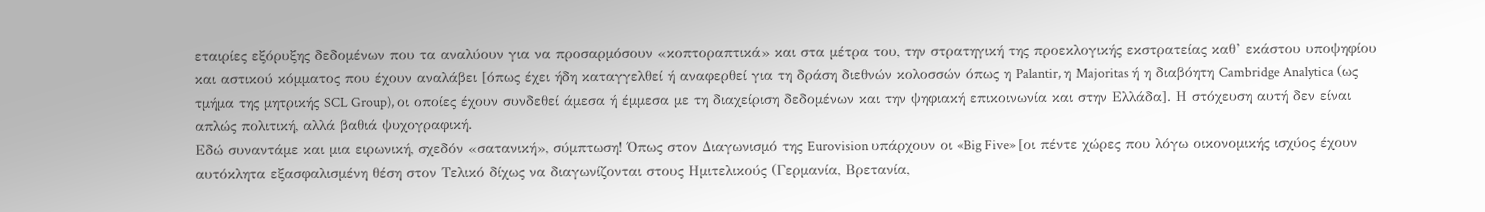εταιρίες εξόρυξης δεδομένων που τα αναλύουν για να προσαρμόσουν «κοπτοραπτικά» και στα μέτρα του, την στρατηγική της προεκλογικής εκστρατείας καθ’ εκάστου υποψηφίου και αστικού κόμματος που έχουν αναλάβει [όπως έχει ήδη καταγγελθεί ή αναφερθεί για τη δράση διεθνών κολοσσών όπως η Palantir, η Majoritas ή η διαβόητη Cambridge Analytica (ως τμήμα της μητρικής SCL Group), οι οποίες έχουν συνδεθεί άμεσα ή έμμεσα με τη διαχείριση δεδομένων και την ψηφιακή επικοινωνία και στην Ελλάδα]. Η στόχευση αυτή δεν είναι απλώς πολιτική, αλλά βαθιά ψυχογραφική.
Εδώ συναντάμε και μια ειρωνική, σχεδόν «σατανική», σύμπτωση! Όπως στον Διαγωνισμό της Eurovision υπάρχουν οι «Big Five» [οι πέντε χώρες που λόγω οικονομικής ισχύος έχουν αυτόκλητα εξασφαλισμένη θέση στον Τελικό δίχως να διαγωνίζονται στους Ημιτελικούς (Γερμανία, Βρετανία,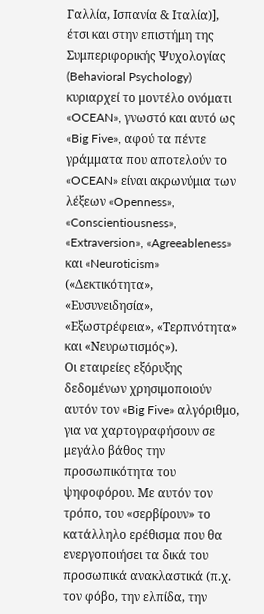Γαλλία, Ισπανία & Ιταλία)], έτσι και στην επιστήμη της Συμπεριφορικής Ψυχολογίας (Behavioral Psychology) κυριαρχεί το μοντέλο ονόματι «OCEAN», γνωστό και αυτό ως «Big Five», αφού τα πέντε γράμματα που αποτελούν το «OCEAN» είναι ακρωνύμια των λέξεων «Openness», «Conscientiousness», «Extraversion», «Agreeableness» και «Neuroticism» («Δεκτικότητα», «Ευσυνειδησία», «Εξωστρέφεια», «Τερπνότητα» και «Νευρωτισμός»).
Οι εταιρείες εξόρυξης δεδομένων χρησιμοποιούν αυτόν τον «Big Five» αλγόριθμο, για να χαρτογραφήσουν σε μεγάλο βάθος την προσωπικότητα του ψηφοφόρου. Με αυτόν τον τρόπο, του «σερβίρουν» το κατάλληλο ερέθισμα που θα ενεργοποιήσει τα δικά του προσωπικά ανακλαστικά (π.χ. τον φόβο, την ελπίδα, την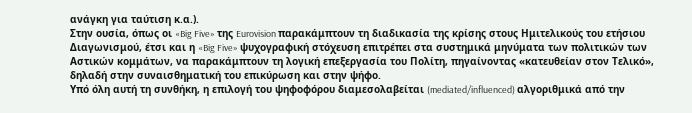ανάγκη για ταύτιση κ.α.).
Στην ουσία, όπως οι «Big Five» της Eurovision παρακάμπτουν τη διαδικασία της κρίσης στους Ημιτελικούς του ετήσιου Διαγωνισμού, έτσι και η «Big Five» ψυχογραφική στόχευση επιτρέπει στα συστημικά μηνύματα των πολιτικών των Αστικών κομμάτων, να παρακάμπτουν τη λογική επεξεργασία του Πολίτη, πηγαίνοντας «κατευθείαν στον Τελικό», δηλαδή στην συναισθηματική του επικύρωση και στην ψήφο.
Υπό όλη αυτή τη συνθήκη, η επιλογή του ψηφοφόρου διαμεσολαβείται (mediated/influenced) αλγοριθμικά από την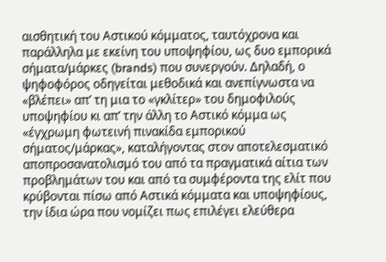αισθητική του Αστικού κόμματος, ταυτόχρονα και παράλληλα με εκείνη του υποψηφίου, ως δυο εμπορικά σήματα/μάρκες (brands) που συνεργούν. Δηλαδή, ο ψηφοφόρος οδηγείται μεθοδικά και ανεπίγνωστα να «βλέπει» απ’ τη μια το «γκλίτερ» του δημοφιλούς υποψηφίου κι απ’ την άλλη το Αστικό κόμμα ως «έγχρωμη φωτεινή πινακίδα εμπορικού σήματος/μάρκας», καταλήγοντας στον αποτελεσματικό αποπροσανατολισμό του από τα πραγματικά αίτια των προβλημάτων του και από τα συμφέροντα της ελίτ που κρύβονται πίσω από Αστικά κόμματα και υποψηφίους, την ίδια ώρα που νομίζει πως επιλέγει ελεύθερα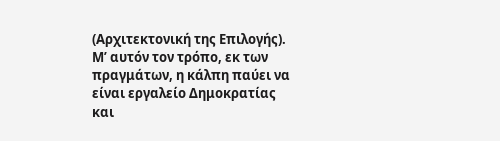(Αρχιτεκτονική της Επιλογής).
Μ’ αυτόν τον τρόπο, εκ των πραγμάτων, η κάλπη παύει να είναι εργαλείο Δημοκρατίας και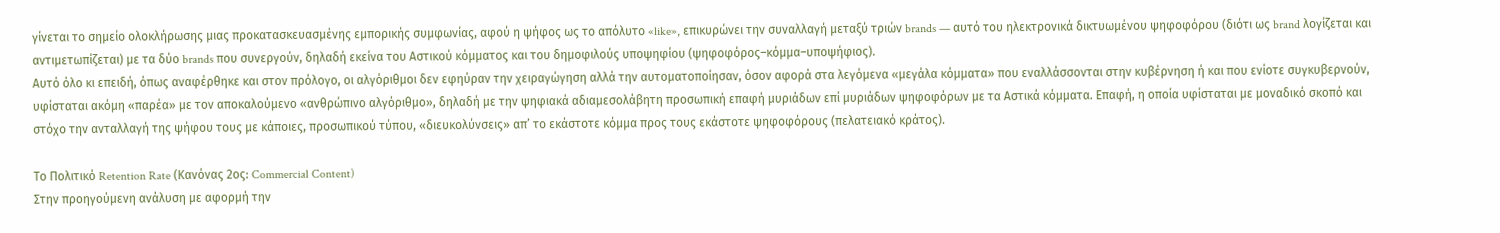γίνεται το σημείο ολοκλήρωσης μιας προκατασκευασμένης εμπορικής συμφωνίας, αφού η ψήφος ως το απόλυτο «like», επικυρώνει την συναλλαγή μεταξύ τριών brands — αυτό του ηλεκτρονικά δικτυωμένου ψηφοφόρου (διότι ως brand λογίζεται και αντιμετωπίζεται) με τα δύο brands που συνεργούν, δηλαδή εκείνα του Αστικού κόμματος και του δημοφιλούς υποψηφίου (ψηφοφόρος–κόμμα–υποψήφιος).
Αυτό όλο κι επειδή, όπως αναφέρθηκε και στον πρόλογο, οι αλγόριθμοι δεν εφηύραν την χειραγώγηση αλλά την αυτοματοποίησαν, όσον αφορά στα λεγόμενα «μεγάλα κόμματα» που εναλλάσσονται στην κυβέρνηση ή και που ενίοτε συγκυβερνούν, υφίσταται ακόμη «παρέα» με τον αποκαλούμενο «ανθρώπινο αλγόριθμο», δηλαδή με την ψηφιακά αδιαμεσολάβητη προσωπική επαφή μυριάδων επί μυριάδων ψηφοφόρων με τα Αστικά κόμματα. Επαφή, η οποία υφίσταται με μοναδικό σκοπό και στόχο την ανταλλαγή της ψήφου τους με κάποιες, προσωπικού τύπου, «διευκολύνσεις» απ’ το εκάστοτε κόμμα προς τους εκάστοτε ψηφοφόρους (πελατειακό κράτος).

Το Πολιτικό Retention Rate (Κανόνας 2ος: Commercial Content)
Στην προηγούμενη ανάλυση με αφορμή την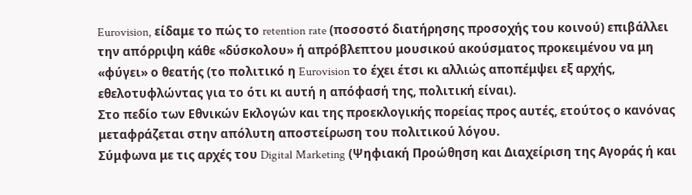Eurovision, είδαμε το πώς το retention rate (ποσοστό διατήρησης προσοχής του κοινού) επιβάλλει την απόρριψη κάθε «δύσκολου» ή απρόβλεπτου μουσικού ακούσματος προκειμένου να μη «φύγει» ο θεατής (το πολιτικό η Eurovision το έχει έτσι κι αλλιώς αποπέμψει εξ αρχής, εθελοτυφλώντας για το ότι κι αυτή η απόφασή της, πολιτική είναι).
Στο πεδίο των Εθνικών Εκλογών και της προεκλογικής πορείας προς αυτές, ετούτος ο κανόνας μεταφράζεται στην απόλυτη αποστείρωση του πολιτικού λόγου.
Σύμφωνα με τις αρχές του Digital Marketing (Ψηφιακή Προώθηση και Διαχείριση της Αγοράς ή και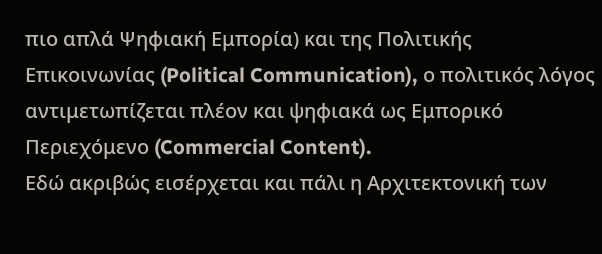πιο απλά Ψηφιακή Εμπορία) και της Πολιτικής Επικοινωνίας (Political Communication), ο πολιτικός λόγος αντιμετωπίζεται πλέον και ψηφιακά ως Εμπορικό Περιεχόμενο (Commercial Content).
Εδώ ακριβώς εισέρχεται και πάλι η Αρχιτεκτονική των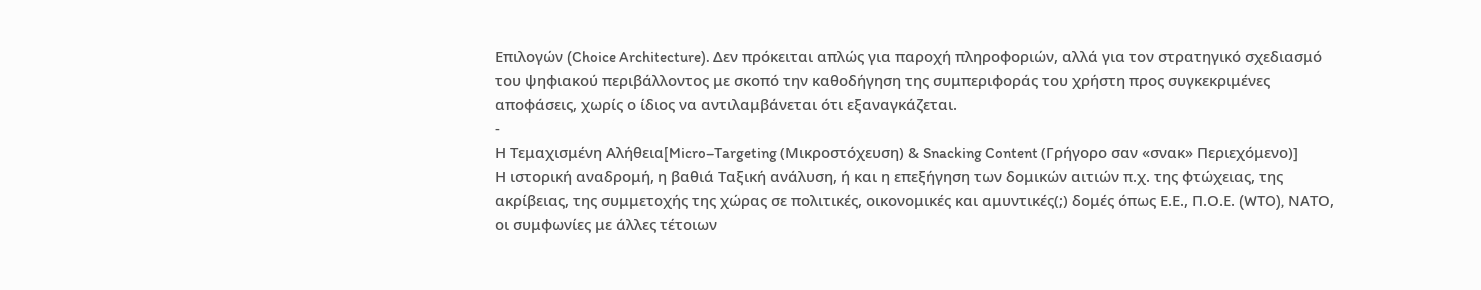Επιλογών (Choice Architecture). Δεν πρόκειται απλώς για παροχή πληροφοριών, αλλά για τον στρατηγικό σχεδιασμό του ψηφιακού περιβάλλοντος με σκοπό την καθοδήγηση της συμπεριφοράς του χρήστη προς συγκεκριμένες αποφάσεις, χωρίς ο ίδιος να αντιλαμβάνεται ότι εξαναγκάζεται.
-
Η Τεμαχισμένη Αλήθεια[Micro–Targeting (Μικροστόχευση) & Snacking Content (Γρήγορο σαν «σνακ» Περιεχόμενο)]
Η ιστορική αναδρομή, η βαθιά Ταξική ανάλυση, ή και η επεξήγηση των δομικών αιτιών π.χ. της φτώχειας, της ακρίβειας, της συμμετοχής της χώρας σε πολιτικές, οικονομικές και αμυντικές(;) δομές όπως Ε.Ε., Π.Ο.Ε. (WTO), ΝΑΤΟ, οι συμφωνίες με άλλες τέτοιων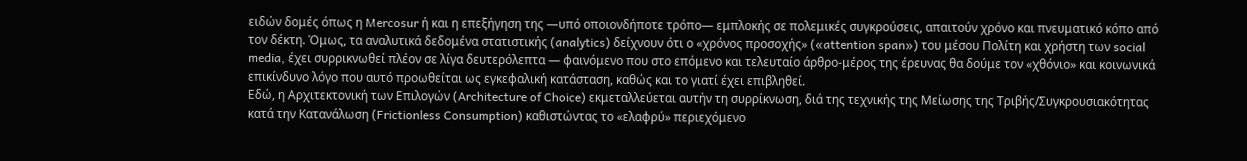ειδών δομές όπως η Mercosur ή και η επεξήγηση της —υπό οποιονδήποτε τρόπο— εμπλοκής σε πολεμικές συγκρούσεις, απαιτούν χρόνο και πνευματικό κόπο από τον δέκτη. Όμως, τα αναλυτικά δεδομένα στατιστικής (analytics) δείχνουν ότι ο «χρόνος προσοχής» («attention span») του μέσου Πολίτη και χρήστη των social media, έχει συρρικνωθεί πλέον σε λίγα δευτερόλεπτα — φαινόμενο που στο επόμενο και τελευταίο άρθρο-μέρος της έρευνας θα δούμε τον «χθόνιο» και κοινωνικά επικίνδυνο λόγο που αυτό προωθείται ως εγκεφαλική κατάσταση, καθώς και το γιατί έχει επιβληθεί.
Εδώ, η Αρχιτεκτονική των Επιλογών (Architecture of Choice) εκμεταλλεύεται αυτήν τη συρρίκνωση, διά της τεχνικής της Μείωσης της Τριβής/Συγκρουσιακότητας κατά την Κατανάλωση (Frictionless Consumption) καθιστώντας το «ελαφρύ» περιεχόμενο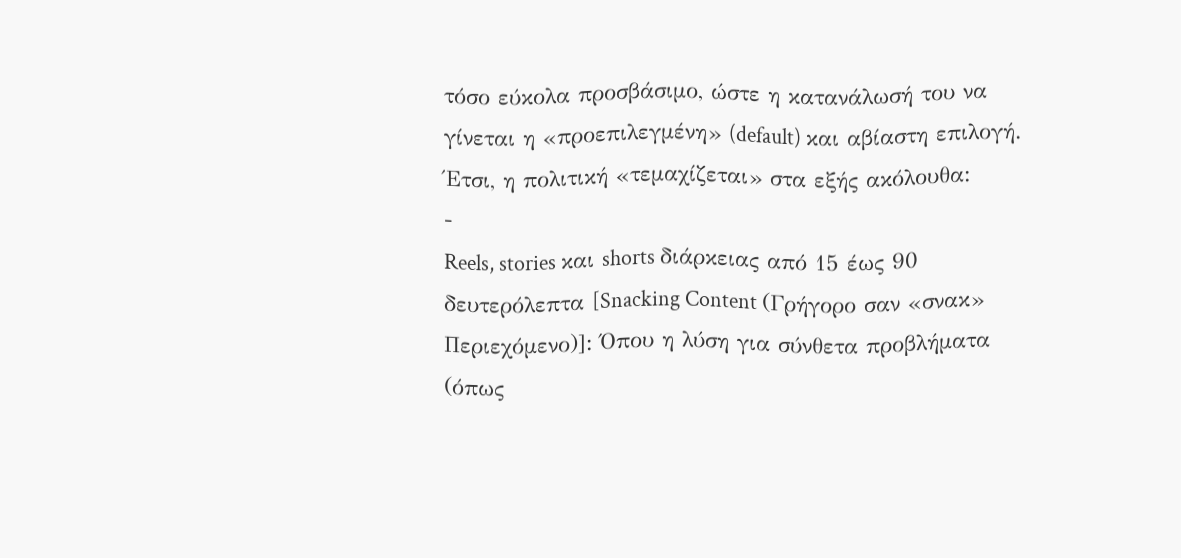τόσο εύκολα προσβάσιμο, ώστε η κατανάλωσή του να γίνεται η «προεπιλεγμένη» (default) και αβίαστη επιλογή.
Έτσι, η πολιτική «τεμαχίζεται» στα εξής ακόλουθα:
-
Reels, stories και shorts διάρκειας από 15 έως 90 δευτερόλεπτα [Snacking Content (Γρήγορο σαν «σνακ» Περιεχόμενο)]: Όπου η λύση για σύνθετα προβλήματα (όπως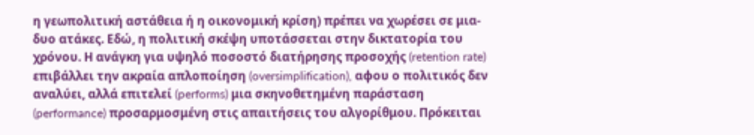η γεωπολιτική αστάθεια ή η οικονομική κρίση) πρέπει να χωρέσει σε μια-δυο ατάκες. Εδώ, η πολιτική σκέψη υποτάσσεται στην δικτατορία του χρόνου. Η ανάγκη για υψηλό ποσοστό διατήρησης προσοχής (retention rate) επιβάλλει την ακραία απλοποίηση (oversimplification), αφου ο πολιτικός δεν αναλύει, αλλά επιτελεί (performs) μια σκηνοθετημένη παράσταση (performance) προσαρμοσμένη στις απαιτήσεις του αλγορίθμου. Πρόκειται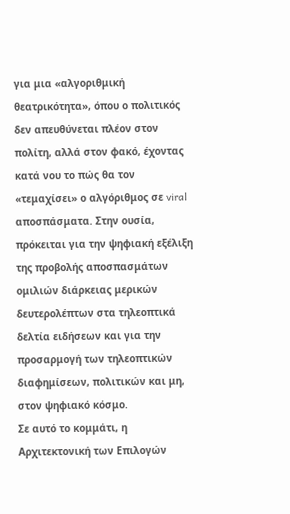για μια «αλγοριθμική θεατρικότητα», όπου ο πολιτικός δεν απευθύνεται πλέον στον πολίτη, αλλά στον φακό, έχοντας κατά νου το πώς θα τον «τεμαχίσει» ο αλγόριθμος σε viral αποσπάσματα. Στην ουσία, πρόκειται για την ψηφιακή εξέλιξη της προβολής αποσπασμάτων ομιλιών διάρκειας μερικών δευτερολέπτων στα τηλεοπτικά δελτία ειδήσεων και για την προσαρμογή των τηλεοπτικών διαφημίσεων, πολιτικών και μη, στον ψηφιακό κόσμο.
Σε αυτό το κομμάτι, η Αρχιτεκτονική των Επιλογών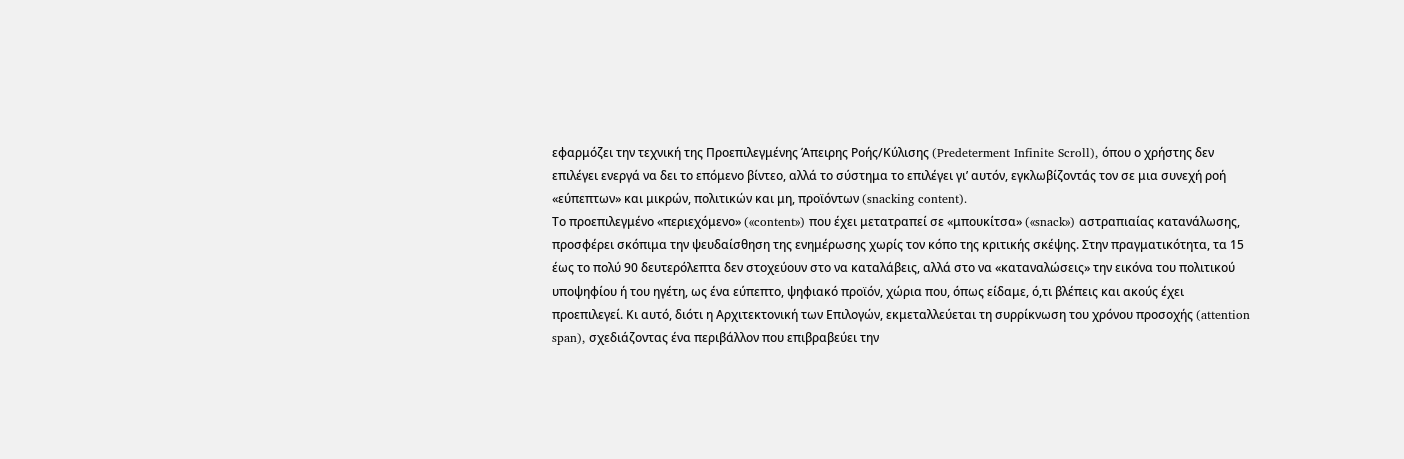εφαρμόζει την τεχνική της Προεπιλεγμένης Άπειρης Ροής/Κύλισης (Predeterment Infinite Scroll), όπου ο χρήστης δεν επιλέγει ενεργά να δει το επόμενο βίντεο, αλλά το σύστημα το επιλέγει γι’ αυτόν, εγκλωβίζοντάς τον σε μια συνεχή ροή «εύπεπτων» και μικρών, πολιτικών και μη, προϊόντων (snacking content).
Το προεπιλεγμένο «περιεχόμενο» («content») που έχει μετατραπεί σε «μπουκίτσα» («snack») αστραπιαίας κατανάλωσης, προσφέρει σκόπιμα την ψευδαίσθηση της ενημέρωσης χωρίς τον κόπο της κριτικής σκέψης. Στην πραγματικότητα, τα 15 έως το πολύ 90 δευτερόλεπτα δεν στοχεύουν στο να καταλάβεις, αλλά στο να «καταναλώσεις» την εικόνα του πολιτικού υποψηφίου ή του ηγέτη, ως ένα εύπεπτο, ψηφιακό προϊόν, χώρια που, όπως είδαμε, ό,τι βλέπεις και ακούς έχει προεπιλεγεί. Κι αυτό, διότι η Αρχιτεκτονική των Επιλογών, εκμεταλλεύεται τη συρρίκνωση του χρόνου προσοχής (attention span), σχεδιάζοντας ένα περιβάλλον που επιβραβεύει την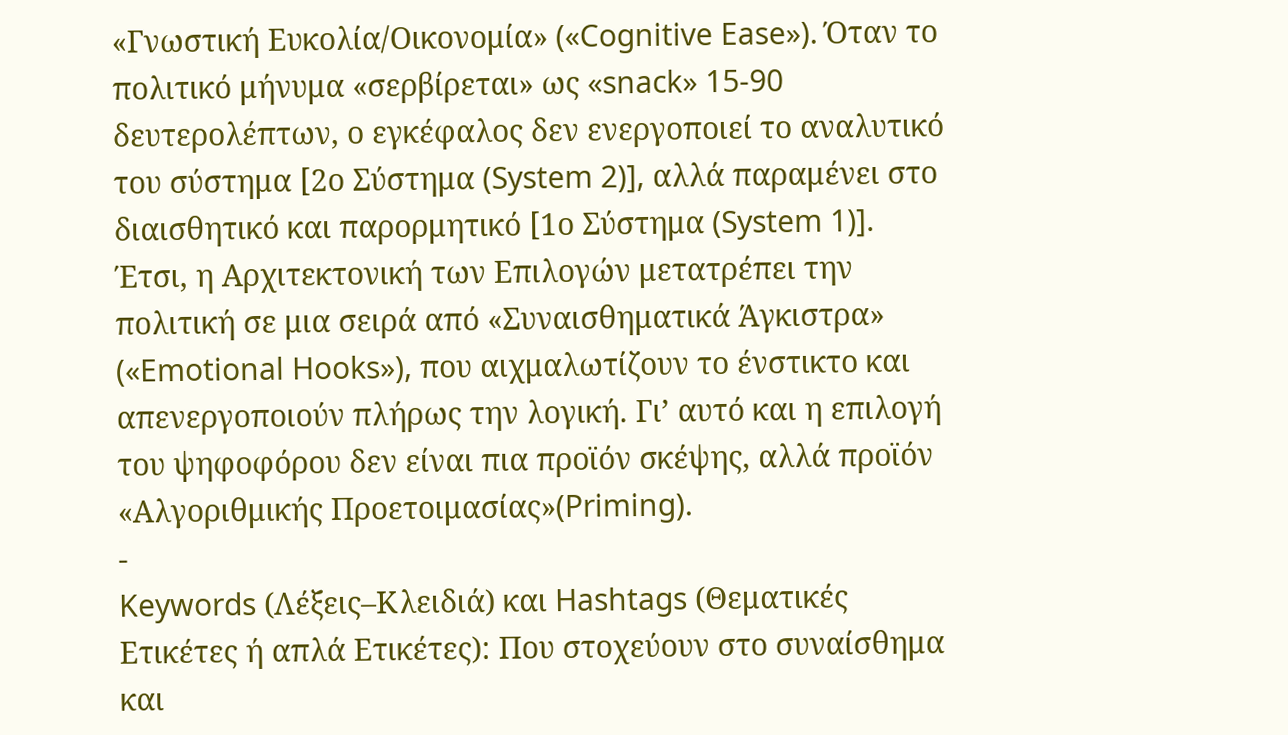«Γνωστική Ευκολία/Οικονομία» («Cognitive Ease»). Όταν το πολιτικό μήνυμα «σερβίρεται» ως «snack» 15-90 δευτερολέπτων, ο εγκέφαλος δεν ενεργοποιεί το αναλυτικό του σύστημα [2ο Σύστημα (System 2)], αλλά παραμένει στο διαισθητικό και παρορμητικό [1ο Σύστημα (System 1)].
Έτσι, η Αρχιτεκτονική των Επιλογών μετατρέπει την πολιτική σε μια σειρά από «Συναισθηματικά Άγκιστρα» («Emotional Hooks»), που αιχμαλωτίζουν το ένστικτο και απενεργοποιούν πλήρως την λογική. Γι’ αυτό και η επιλογή του ψηφοφόρου δεν είναι πια προϊόν σκέψης, αλλά προϊόν «Αλγοριθμικής Προετοιμασίας»(Priming).
-
Keywords (Λέξεις–Κλειδιά) και Hashtags (Θεματικές Ετικέτες ή απλά Ετικέτες): Που στοχεύουν στο συναίσθημα και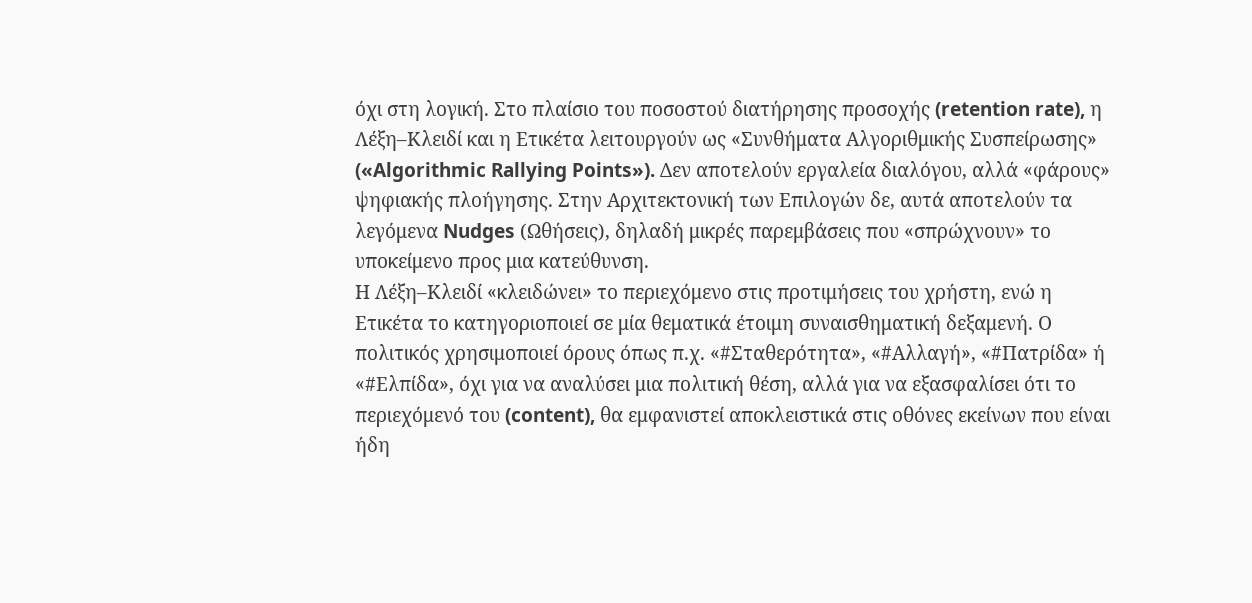όχι στη λογική. Στο πλαίσιο του ποσοστού διατήρησης προσοχής (retention rate), η Λέξη–Κλειδί και η Ετικέτα λειτουργούν ως «Συνθήματα Αλγοριθμικής Συσπείρωσης» («Algorithmic Rallying Points»). Δεν αποτελούν εργαλεία διαλόγου, αλλά «φάρους» ψηφιακής πλοήγησης. Στην Αρχιτεκτονική των Επιλογών δε, αυτά αποτελούν τα λεγόμενα Nudges (Ωθήσεις), δηλαδή μικρές παρεμβάσεις που «σπρώχνουν» το υποκείμενο προς μια κατεύθυνση.
Η Λέξη–Κλειδί «κλειδώνει» το περιεχόμενο στις προτιμήσεις του χρήστη, ενώ η Ετικέτα το κατηγοριοποιεί σε μία θεματικά έτοιμη συναισθηματική δεξαμενή. Ο πολιτικός χρησιμοποιεί όρους όπως π.χ. «#Σταθερότητα», «#Αλλαγή», «#Πατρίδα» ή «#Ελπίδα», όχι για να αναλύσει μια πολιτική θέση, αλλά για να εξασφαλίσει ότι το περιεχόμενό του (content), θα εμφανιστεί αποκλειστικά στις οθόνες εκείνων που είναι ήδη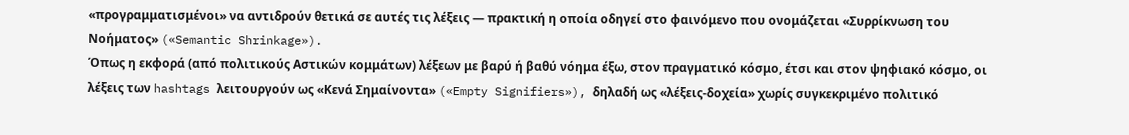«προγραμματισμένοι» να αντιδρούν θετικά σε αυτές τις λέξεις — πρακτική η οποία οδηγεί στο φαινόμενο που ονομάζεται «Συρρίκνωση του Νοήματος» («Semantic Shrinkage»).
Όπως η εκφορά (από πολιτικούς Αστικών κομμάτων) λέξεων με βαρύ ή βαθύ νόημα έξω, στον πραγματικό κόσμο, έτσι και στον ψηφιακό κόσμο, οι λέξεις των hashtags λειτουργούν ως «Κενά Σημαίνοντα» («Empty Signifiers»), δηλαδή ως «λέξεις-δοχεία» χωρίς συγκεκριμένο πολιτικό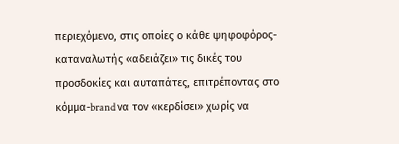περιεχόμενο, στις οποίες ο κάθε ψηφοφόρος-καταναλωτής «αδειάζει» τις δικές του προσδοκίες και αυταπάτες, επιτρέποντας στο κόμμα-brand να τον «κερδίσει» χωρίς να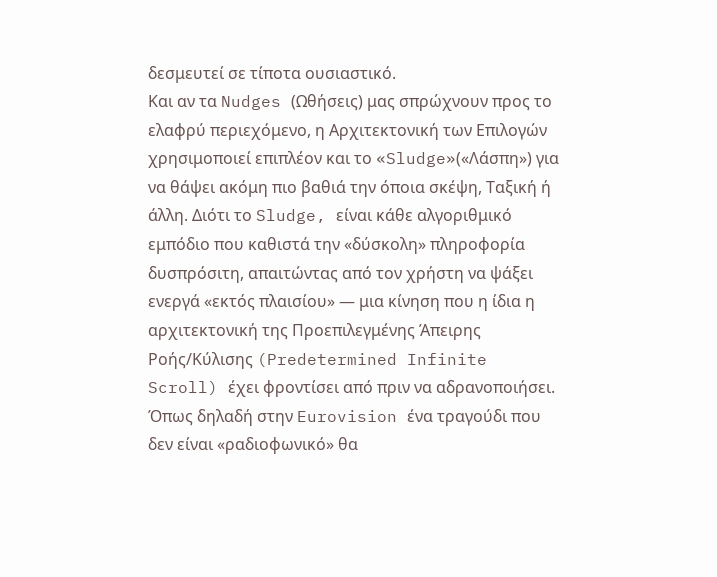δεσμευτεί σε τίποτα ουσιαστικό.
Και αν τα Nudges (Ωθήσεις) μας σπρώχνουν προς το ελαφρύ περιεχόμενο, η Αρχιτεκτονική των Επιλογών χρησιμοποιεί επιπλέον και το «Sludge»(«Λάσπη») για να θάψει ακόμη πιο βαθιά την όποια σκέψη, Ταξική ή άλλη. Διότι το Sludge, είναι κάθε αλγοριθμικό εμπόδιο που καθιστά την «δύσκολη» πληροφορία δυσπρόσιτη, απαιτώντας από τον χρήστη να ψάξει ενεργά «εκτός πλαισίου» — μια κίνηση που η ίδια η αρχιτεκτονική της Προεπιλεγμένης Άπειρης Ροής/Κύλισης (Predetermined Infinite Scroll) έχει φροντίσει από πριν να αδρανοποιήσει.
Όπως δηλαδή στην Eurovision ένα τραγούδι που δεν είναι «ραδιοφωνικό» θα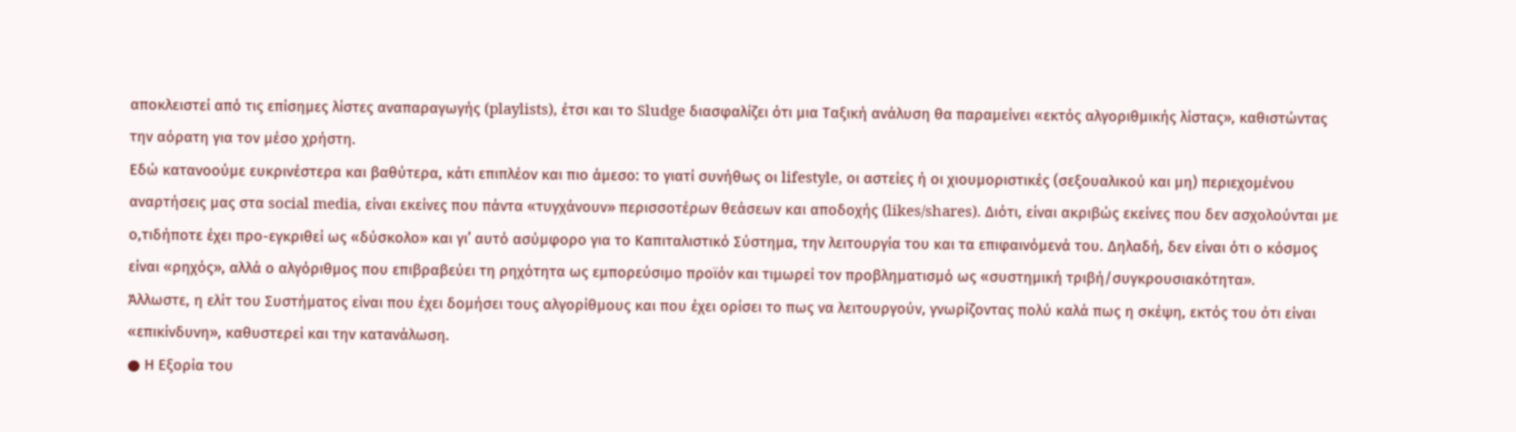αποκλειστεί από τις επίσημες λίστες αναπαραγωγής (playlists), έτσι και το Sludge διασφαλίζει ότι μια Ταξική ανάλυση θα παραμείνει «εκτός αλγοριθμικής λίστας», καθιστώντας την αόρατη για τον μέσο χρήστη.
Εδώ κατανοούμε ευκρινέστερα και βαθύτερα, κάτι επιπλέον και πιο άμεσο: το γιατί συνήθως οι lifestyle, οι αστείες ή οι χιουμοριστικές (σεξουαλικού και μη) περιεχομένου αναρτήσεις μας στα social media, είναι εκείνες που πάντα «τυγχάνουν» περισσοτέρων θεάσεων και αποδοχής (likes/shares). Διότι, είναι ακριβώς εκείνες που δεν ασχολούνται με ο,τιδήποτε έχει προ-εγκριθεί ως «δύσκολο» και γι’ αυτό ασύμφορο για το Καπιταλιστικό Σύστημα, την λειτουργία του και τα επιφαινόμενά του. Δηλαδή, δεν είναι ότι ο κόσμος είναι «ρηχός», αλλά ο αλγόριθμος που επιβραβεύει τη ρηχότητα ως εμπορεύσιμο προϊόν και τιμωρεί τον προβληματισμό ως «συστημική τριβή/συγκρουσιακότητα».
Άλλωστε, η ελίτ του Συστήματος είναι που έχει δομήσει τους αλγορίθμους και που έχει ορίσει το πως να λειτουργούν, γνωρίζοντας πολύ καλά πως η σκέψη, εκτός του ότι είναι «επικίνδυνη», καθυστερεί και την κατανάλωση.
● Η Εξορία του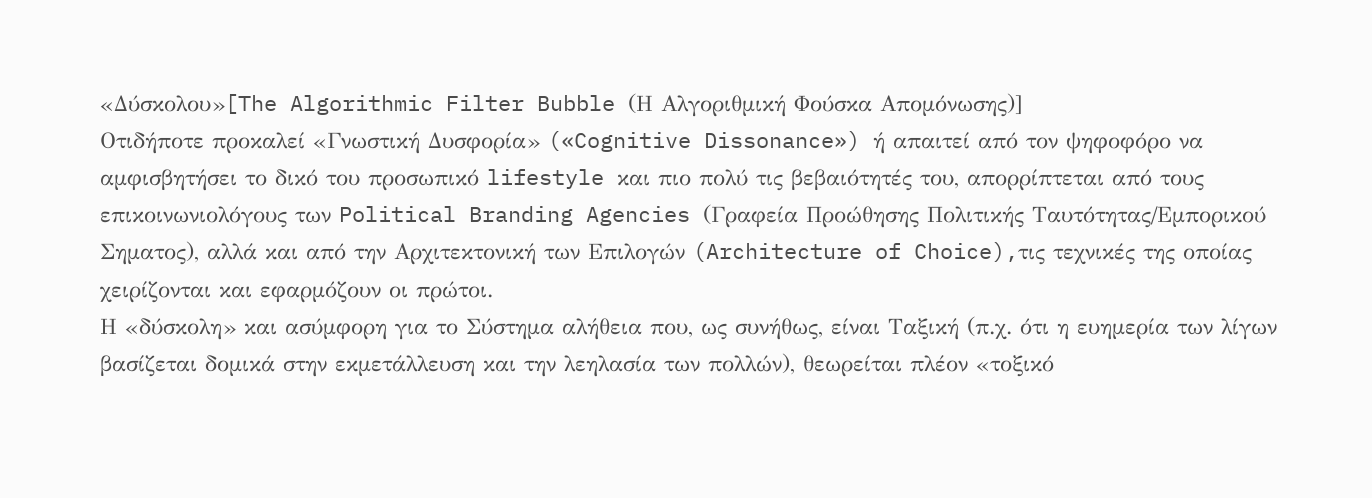«Δύσκολου»[The Algorithmic Filter Bubble (Η Αλγοριθμική Φούσκα Απομόνωσης)]
Οτιδήποτε προκαλεί «Γνωστική Δυσφορία» («Cognitive Dissonance») ή απαιτεί από τον ψηφοφόρο να αμφισβητήσει το δικό του προσωπικό lifestyle και πιο πολύ τις βεβαιότητές του, απορρίπτεται από τους επικοινωνιολόγους των Political Branding Agencies (Γραφεία Προώθησης Πολιτικής Ταυτότητας/Εμπορικού Σηματος), αλλά και από την Αρχιτεκτονική των Επιλογών (Architecture of Choice),τις τεχνικές της οποίας χειρίζονται και εφαρμόζουν οι πρώτοι.
Η «δύσκολη» και ασύμφορη για το Σύστημα αλήθεια που, ως συνήθως, είναι Ταξική (π.χ. ότι η ευημερία των λίγων βασίζεται δομικά στην εκμετάλλευση και την λεηλασία των πολλών), θεωρείται πλέον «τοξικό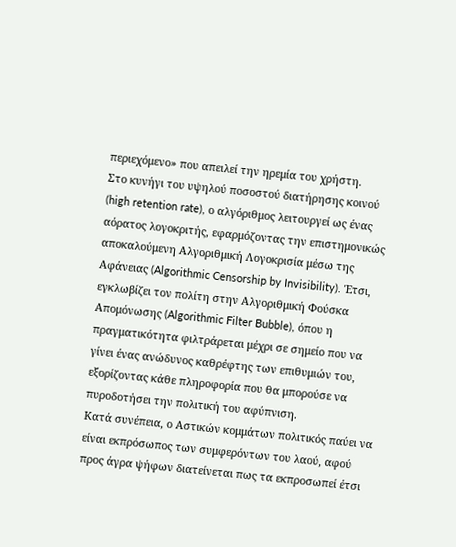περιεχόμενο» που απειλεί την ηρεμία του χρήστη.
Στο κυνήγι του υψηλού ποσοστού διατήρησης κοινού (high retention rate), ο αλγόριθμος λειτουργεί ως ένας αόρατος λογοκριτής, εφαρμόζοντας την επιστημονικώς αποκαλούμενη Αλγοριθμική Λογοκρισία μέσω της Αφάνειας (Algorithmic Censorship by Invisibility). Έτσι, εγκλωβίζει τον πολίτη στην Αλγοριθμική Φούσκα Απομόνωσης (Algorithmic Filter Bubble), όπου η πραγματικότητα φιλτράρεται μέχρι σε σημείο που να γίνει ένας ανώδυνος καθρέφτης των επιθυμιών του, εξορίζοντας κάθε πληροφορία που θα μπορούσε να πυροδοτήσει την πολιτική του αφύπνιση.
Κατά συνέπεια, ο Αστικών κομμάτων πολιτικός παύει να είναι εκπρόσωπος των συμφερόντων του λαού, αφού προς άγρα ψήφων διατείνεται πως τα εκπροσωπεί έτσι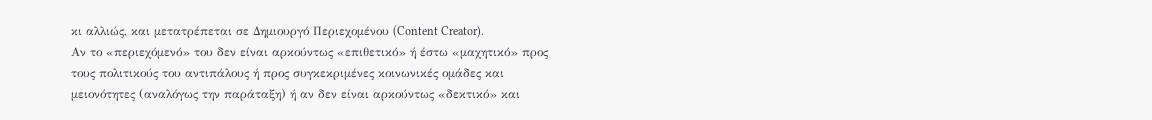κι αλλιώς, και μετατρέπεται σε Δημιουργό Περιεχομένου (Content Creator).
Αν το «περιεχόμενό» του δεν είναι αρκούντως «επιθετικό» ή έστω «μαχητικό» προς τους πολιτικούς του αντιπάλους ή προς συγκεκριμένες κοινωνικές ομάδες και μειονότητες (αναλόγως την παράταξη) ή αν δεν είναι αρκούντως «δεκτικό» και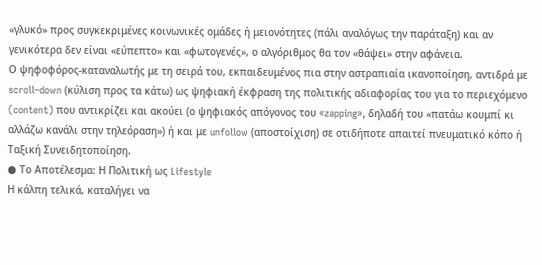«γλυκό» προς συγκεκριμένες κοινωνικές ομάδες ή μειονότητες (πάλι αναλόγως την παράταξη) και αν γενικότερα δεν είναι «εύπεπτο» και «φωτογενές», ο αλγόριθμος θα τον «θάψει» στην αφάνεια.
Ο ψηφοφόρος-καταναλωτής με τη σειρά του, εκπαιδευμένος πια στην αστραπιαία ικανοποίηση, αντιδρά με scroll–down (κύλιση προς τα κάτω) ως ψηφιακή έκφραση της πολιτικής αδιαφορίας του για το περιεχόμενο (content) που αντικρίζει και ακούει (ο ψηφιακός απόγονος του «zapping», δηλαδή του «πατάω κουμπί κι αλλάζω κανάλι στην τηλεόραση») ή και με unfollow (αποστοίχιση) σε οτιδήποτε απαιτεί πνευματικό κόπο ή Ταξική Συνειδητοποίηση.
● Το Αποτέλεσμα: Η Πολιτική ως Lifestyle
Η κάλπη τελικά, καταλήγει να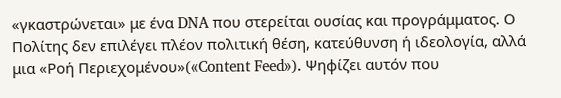«γκαστρώνεται» με ένα DNA που στερείται ουσίας και προγράμματος. Ο Πολίτης δεν επιλέγει πλέον πολιτική θέση, κατεύθυνση ή ιδεολογία, αλλά μια «Ροή Περιεχομένου»(«Content Feed»). Ψηφίζει αυτόν που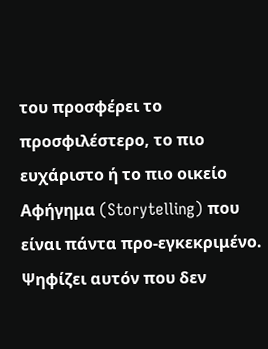του προσφέρει το προσφιλέστερο, το πιο ευχάριστο ή το πιο οικείο Αφήγημα (Storytelling) που είναι πάντα προ-εγκεκριμένο. Ψηφίζει αυτόν που δεν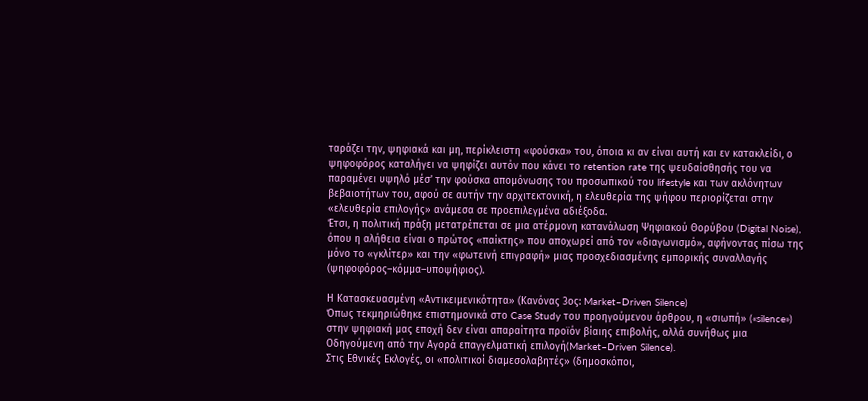ταράζει την, ψηφιακά και μη, περίκλειστη «φούσκα» του, όποια κι αν είναι αυτή και εν κατακλείδι, ο ψηφοφόρος καταλήγει να ψηφίζει αυτόν που κάνει το retention rate της ψευδαίσθησής του να παραμένει υψηλό μέσ’ την φούσκα απομόνωσης του προσωπικού του lifestyle και των ακλόνητων βεβαιοτήτων του, αφού σε αυτήν την αρχιτεκτονική, η ελευθερία της ψήφου περιορίζεται στην «ελευθερία επιλογής» ανάμεσα σε προεπιλεγμένα αδιέξοδα.
Έτσι, η πολιτική πράξη μετατρέπεται σε μια ατέρμονη κατανάλωση Ψηφιακού Θορύβου (Digital Noise), όπου η αλήθεια είναι ο πρώτος «παίκτης» που αποχωρεί από τον «διαγωνισμό», αφήνοντας πίσω της μόνο το «γκλίτερ» και την «φωτεινή επιγραφή» μιας προσχεδιασμένης εμπορικής συναλλαγής (ψηφοφόρος–κόμμα–υποψήφιος).

Η Κατασκευασμένη «Αντικειμενικότητα» (Κανόνας 3ος: Market–Driven Silence)
Όπως τεκμηριώθηκε επιστημονικά στο Case Study του προηγούμενου άρθρου, η «σιωπή» («silence») στην ψηφιακή μας εποχή δεν είναι απαραίτητα προϊόν βίαιης επιβολής, αλλά συνήθως μια Οδηγούμενη από την Αγορά επαγγελματική επιλογή(Market–Driven Silence).
Στις Εθνικές Εκλογές, οι «πολιτικοί διαμεσολαβητές» (δημοσκόποι,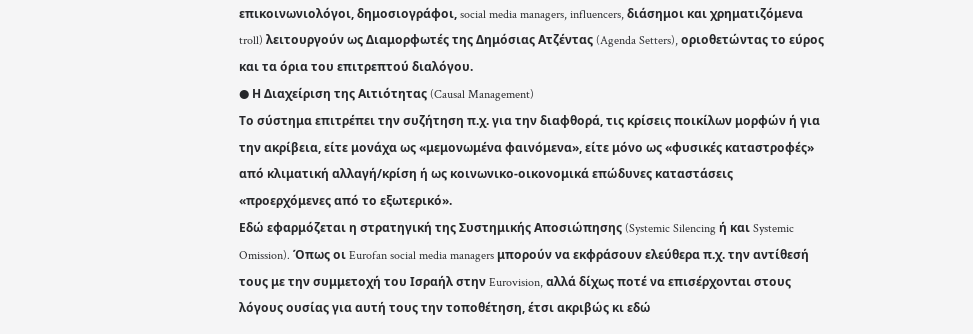επικοινωνιολόγοι, δημοσιογράφοι, social media managers, influencers, διάσημοι και χρηματιζόμενα troll) λειτουργούν ως Διαμορφωτές της Δημόσιας Ατζέντας (Agenda Setters), οριοθετώντας το εύρος και τα όρια του επιτρεπτού διαλόγου.
● Η Διαχείριση της Αιτιότητας (Causal Management)
Το σύστημα επιτρέπει την συζήτηση π.χ. για την διαφθορά, τις κρίσεις ποικίλων μορφών ή για την ακρίβεια, είτε μονάχα ως «μεμονωμένα φαινόμενα», είτε μόνο ως «φυσικές καταστροφές» από κλιματική αλλαγή/κρίση ή ως κοινωνικο-οικονομικά επώδυνες καταστάσεις «προερχόμενες από το εξωτερικό».
Εδώ εφαρμόζεται η στρατηγική της Συστημικής Αποσιώπησης (Systemic Silencing ή και Systemic Omission). Όπως οι Eurofan social media managers μπορούν να εκφράσουν ελεύθερα π.χ. την αντίθεσή τους με την συμμετοχή του Ισραήλ στην Eurovision, αλλά δίχως ποτέ να επισέρχονται στους λόγους ουσίας για αυτή τους την τοποθέτηση, έτσι ακριβώς κι εδώ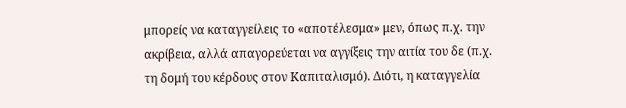μπορείς να καταγγείλεις το «αποτέλεσμα» μεν, όπως π.χ. την ακρίβεια, αλλά απαγορεύεται να αγγίξεις την αιτία του δε (π.χ. τη δομή του κέρδους στον Καπιταλισμό). Διότι, η καταγγελία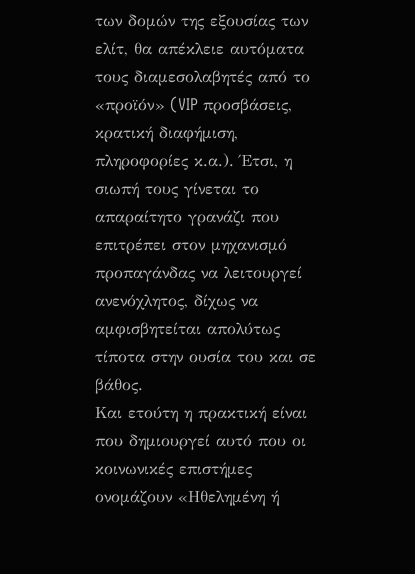των δομών της εξουσίας των ελίτ, θα απέκλειε αυτόματα τους διαμεσολαβητές από το «προϊόν» (VIP προσβάσεις, κρατική διαφήμιση, πληροφορίες κ.α.). Έτσι, η σιωπή τους γίνεται το απαραίτητο γρανάζι που επιτρέπει στον μηχανισμό προπαγάνδας να λειτουργεί ανενόχλητος, δίχως να αμφισβητείται απολύτως τίποτα στην ουσία του και σε βάθος.
Και ετούτη η πρακτική είναι που δημιουργεί αυτό που οι κοινωνικές επιστήμες ονομάζουν «Ηθελημένη ή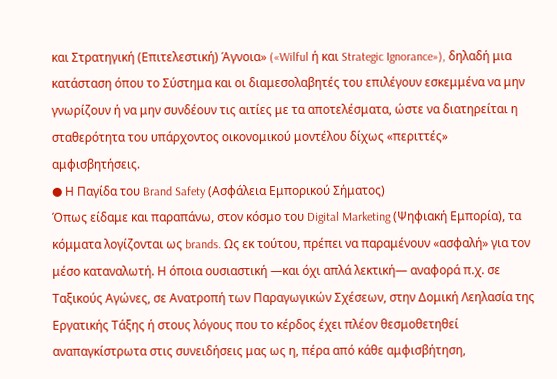και Στρατηγική (Επιτελεστική) Άγνοια» («Wilful ή και Strategic Ignorance»), δηλαδή μια κατάσταση όπου το Σύστημα και οι διαμεσολαβητές του επιλέγουν εσκεμμένα να μην γνωρίζουν ή να μην συνδέουν τις αιτίες με τα αποτελέσματα, ώστε να διατηρείται η σταθερότητα του υπάρχοντος οικονομικού μοντέλου δίχως «περιττές» αμφισβητήσεις.
● Η Παγίδα του Brand Safety (Ασφάλεια Εμπορικού Σήματος)
Όπως είδαμε και παραπάνω, στον κόσμο του Digital Marketing (Ψηφιακή Εμπορία), τα κόμματα λογίζονται ως brands. Ως εκ τούτου, πρέπει να παραμένουν «ασφαλή» για τον μέσο καταναλωτή. Η όποια ουσιαστική —και όχι απλά λεκτική— αναφορά π.χ. σε Ταξικούς Αγώνες, σε Ανατροπή των Παραγωγικών Σχέσεων, στην Δομική Λεηλασία της Εργατικής Τάξης ή στους λόγους που το κέρδος έχει πλέον θεσμοθετηθεί αναπαγκίστρωτα στις συνειδήσεις μας ως η, πέρα από κάθε αμφισβήτηση,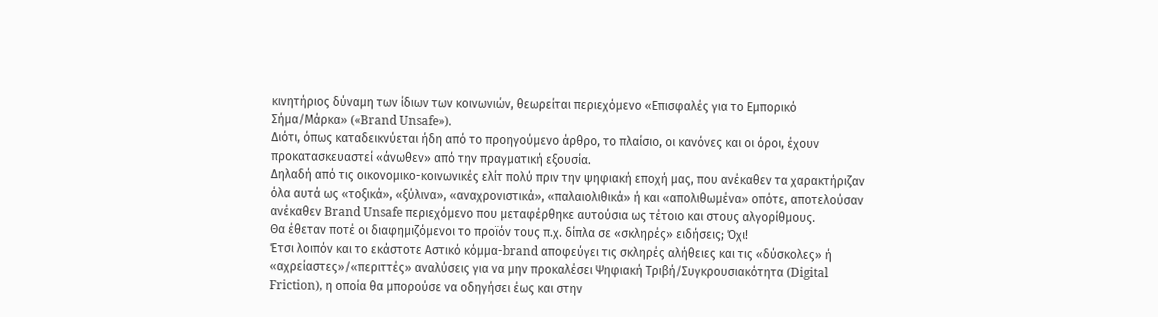κινητήριος δύναμη των ίδιων των κοινωνιών, θεωρείται περιεχόμενο «Επισφαλές για το Εμπορικό Σήμα/Μάρκα» («Brand Unsafe»).
Διότι, όπως καταδεικνύεται ήδη από το προηγούμενο άρθρο, το πλαίσιο, οι κανόνες και οι όροι, έχουν προκατασκευαστεί «άνωθεν» από την πραγματική εξουσία.
Δηλαδή από τις οικονομικο-κοινωνικές ελίτ πολύ πριν την ψηφιακή εποχή μας, που ανέκαθεν τα χαρακτήριζαν όλα αυτά ως «τοξικά», «ξύλινα», «αναχρονιστικά», «παλαιολιθικά» ή και «απολιθωμένα» οπότε, αποτελούσαν ανέκαθεν Brand Unsafe περιεχόμενο που μεταφέρθηκε αυτούσια ως τέτοιο και στους αλγορίθμους.
Θα έθεταν ποτέ οι διαφημιζόμενοι το προϊόν τους π.χ. δίπλα σε «σκληρές» ειδήσεις; Όχι!
Έτσι λοιπόν και το εκάστοτε Αστικό κόμμα-brand αποφεύγει τις σκληρές αλήθειες και τις «δύσκολες» ή «αχρείαστες»/«περιττές» αναλύσεις για να μην προκαλέσει Ψηφιακή Τριβή/Συγκρουσιακότητα (Digital Friction), η οποία θα μπορούσε να οδηγήσει έως και στην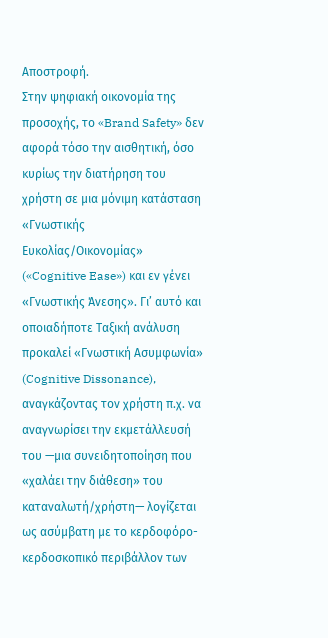Αποστροφή.
Στην ψηφιακή οικονομία της προσοχής, το «Brand Safety» δεν αφορά τόσο την αισθητική, όσο κυρίως την διατήρηση του χρήστη σε μια μόνιμη κατάσταση «Γνωστικής Ευκολίας/Οικονομίας» («Cognitive Ease») και εν γένει «Γνωστικής Άνεσης». Γι’ αυτό και οποιαδήποτε Ταξική ανάλυση προκαλεί «Γνωστική Ασυμφωνία» (Cognitive Dissonance), αναγκάζοντας τον χρήστη π.χ. να αναγνωρίσει την εκμετάλλευσή του —μια συνειδητοποίηση που «χαλάει την διάθεση» του καταναλωτή/χρήστη— λογίζεται ως ασύμβατη με το κερδοφόρο-κερδοσκοπικό περιβάλλον των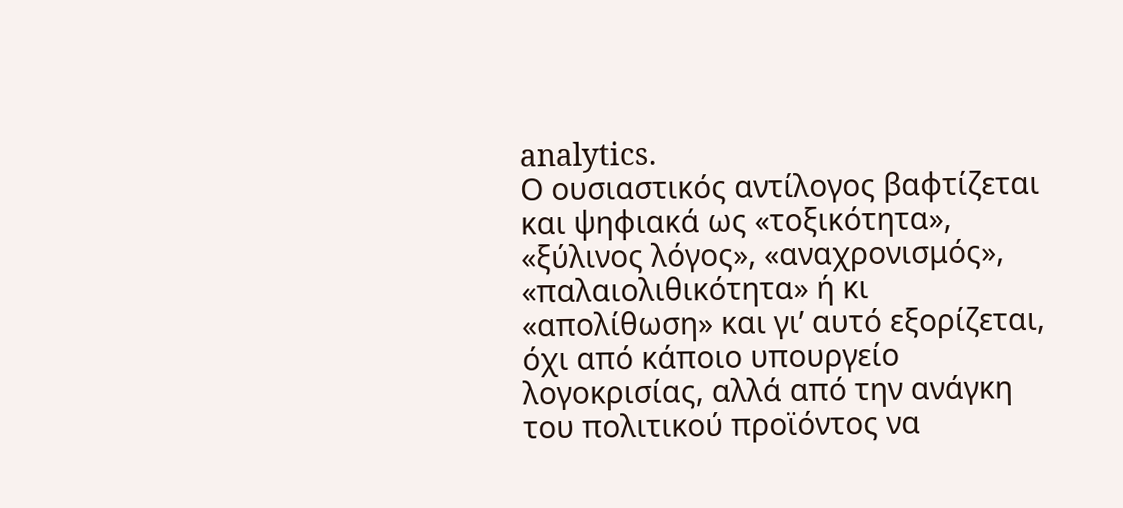analytics.
Ο ουσιαστικός αντίλογος βαφτίζεται και ψηφιακά ως «τοξικότητα», «ξύλινος λόγος», «αναχρονισμός», «παλαιολιθικότητα» ή κι «απολίθωση» και γι’ αυτό εξορίζεται, όχι από κάποιο υπουργείο λογοκρισίας, αλλά από την ανάγκη του πολιτικού προϊόντος να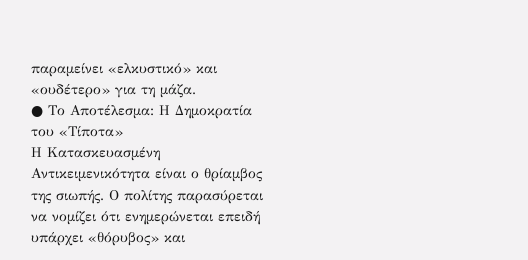παραμείνει «ελκυστικό» και «ουδέτερο» για τη μάζα.
● Το Αποτέλεσμα: Η Δημοκρατία του «Τίποτα»
Η Κατασκευασμένη Αντικειμενικότητα είναι ο θρίαμβος της σιωπής. Ο πολίτης παρασύρεται να νομίζει ότι ενημερώνεται επειδή υπάρχει «θόρυβος» και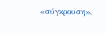«σύγκρουση»,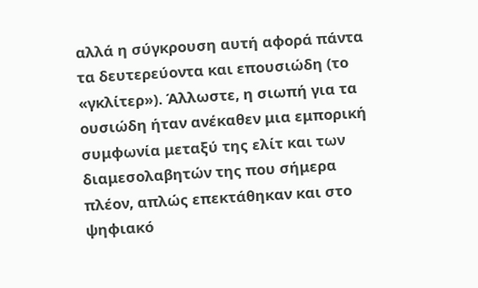αλλά η σύγκρουση αυτή αφορά πάντα τα δευτερεύοντα και επουσιώδη (το «γκλίτερ»). Άλλωστε, η σιωπή για τα ουσιώδη ήταν ανέκαθεν μια εμπορική συμφωνία μεταξύ της ελίτ και των διαμεσολαβητών της που σήμερα πλέον, απλώς επεκτάθηκαν και στο ψηφιακό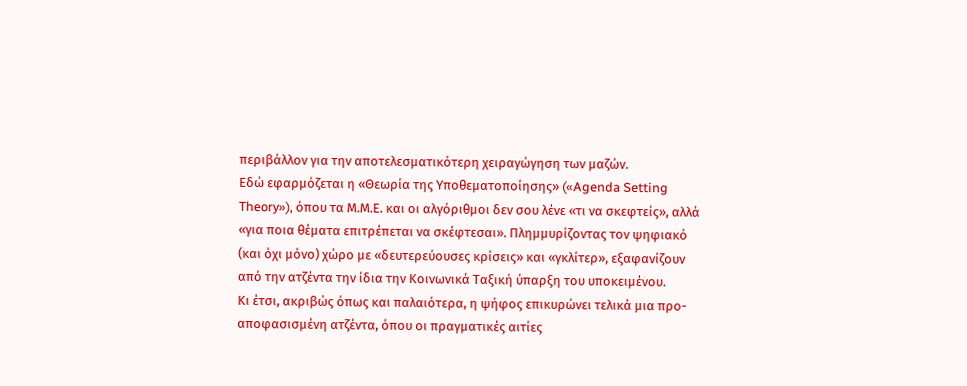περιβάλλον για την αποτελεσματικότερη χειραγώγηση των μαζών.
Εδώ εφαρμόζεται η «Θεωρία της Υποθεματοποίησης» («Agenda Setting Theory»), όπου τα Μ.Μ.Ε. και οι αλγόριθμοι δεν σου λένε «τι να σκεφτείς», αλλά «για ποια θέματα επιτρέπεται να σκέφτεσαι». Πλημμυρίζοντας τον ψηφιακό (και όχι μόνο) χώρο με «δευτερεύουσες κρίσεις» και «γκλίτερ», εξαφανίζουν από την ατζέντα την ίδια την Κοινωνικά Ταξική ύπαρξη του υποκειμένου.
Κι έτσι, ακριβώς όπως και παλαιότερα, η ψήφος επικυρώνει τελικά μια προ-αποφασισμένη ατζέντα, όπου οι πραγματικές αιτίες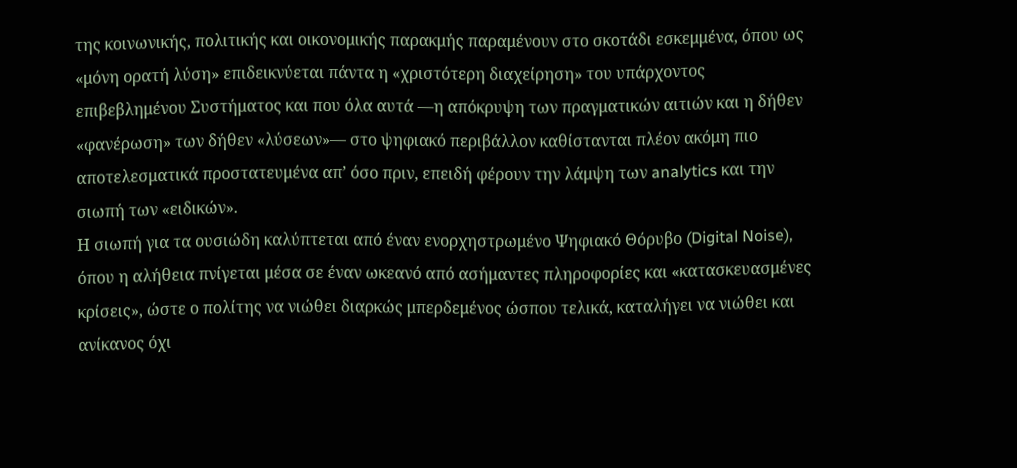της κοινωνικής, πολιτικής και οικονομικής παρακμής παραμένουν στο σκοτάδι εσκεμμένα, όπου ως «μόνη ορατή λύση» επιδεικνύεται πάντα η «χριστότερη διαχείρηση» του υπάρχοντος επιβεβλημένου Συστήματος και που όλα αυτά —η απόκρυψη των πραγματικών αιτιών και η δήθεν «φανέρωση» των δήθεν «λύσεων»— στο ψηφιακό περιβάλλον καθίστανται πλέον ακόμη πιο αποτελεσματικά προστατευμένα απ’ όσο πριν, επειδή φέρουν την λάμψη των analytics και την σιωπή των «ειδικών».
Η σιωπή για τα ουσιώδη καλύπτεται από έναν ενορχηστρωμένο Ψηφιακό Θόρυβο (Digital Noise), όπου η αλήθεια πνίγεται μέσα σε έναν ωκεανό από ασήμαντες πληροφορίες και «κατασκευασμένες κρίσεις», ώστε ο πολίτης να νιώθει διαρκώς μπερδεμένος ώσπου τελικά, καταλήγει να νιώθει και ανίκανος όχι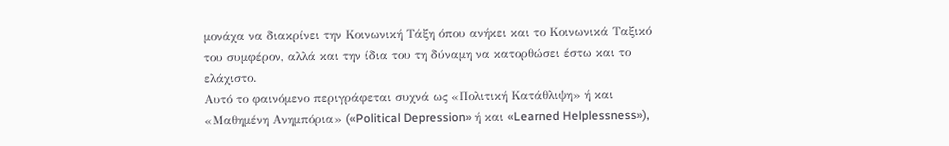μονάχα να διακρίνει την Κοινωνική Τάξη όπου ανήκει και το Κοινωνικά Ταξικό του συμφέρον, αλλά και την ίδια του τη δύναμη να κατορθώσει έστω και το ελάχιστο.
Αυτό το φαινόμενο περιγράφεται συχνά ως «Πολιτική Κατάθλιψη» ή και «Μαθημένη Ανημπόρια» («Political Depression» ή και «Learned Helplessness»),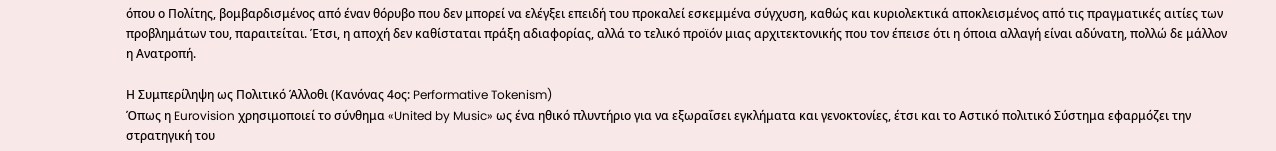όπου ο Πολίτης, βομβαρδισμένος από έναν θόρυβο που δεν μπορεί να ελέγξει επειδή του προκαλεί εσκεμμένα σύγχυση, καθώς και κυριολεκτικά αποκλεισμένος από τις πραγματικές αιτίες των προβλημάτων του, παραιτείται. Έτσι, η αποχή δεν καθίσταται πράξη αδιαφορίας, αλλά το τελικό προϊόν μιας αρχιτεκτονικής που τον έπεισε ότι η όποια αλλαγή είναι αδύνατη, πολλώ δε μάλλον η Ανατροπή.

Η Συμπερίληψη ως Πολιτικό Άλλοθι (Κανόνας 4ος: Performative Tokenism)
Όπως η Eurovision χρησιμοποιεί το σύνθημα «United by Music» ως ένα ηθικό πλυντήριο για να εξωραΐσει εγκλήματα και γενοκτονίες, έτσι και το Αστικό πολιτικό Σύστημα εφαρμόζει την στρατηγική του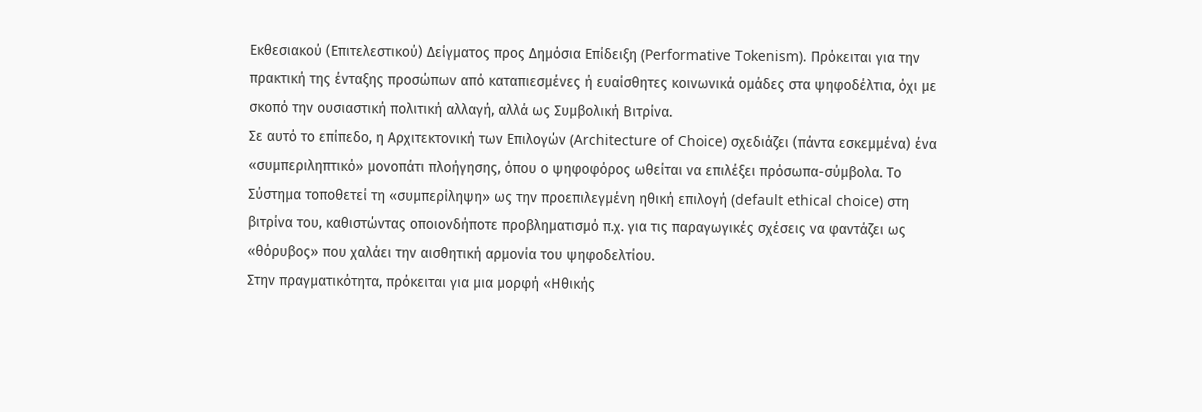Εκθεσιακού (Επιτελεστικού) Δείγματος προς Δημόσια Επίδειξη (Performative Tokenism). Πρόκειται για την πρακτική της ένταξης προσώπων από καταπιεσμένες ή ευαίσθητες κοινωνικά ομάδες στα ψηφοδέλτια, όχι με σκοπό την ουσιαστική πολιτική αλλαγή, αλλά ως Συμβολική Βιτρίνα.
Σε αυτό το επίπεδο, η Αρχιτεκτονική των Επιλογών (Architecture of Choice) σχεδιάζει (πάντα εσκεμμένα) ένα «συμπεριληπτικό» μονοπάτι πλοήγησης, όπου ο ψηφοφόρος ωθείται να επιλέξει πρόσωπα-σύμβολα. Το Σύστημα τοποθετεί τη «συμπερίληψη» ως την προεπιλεγμένη ηθική επιλογή (default ethical choice) στη βιτρίνα του, καθιστώντας οποιονδήποτε προβληματισμό π.χ. για τις παραγωγικές σχέσεις να φαντάζει ως «θόρυβος» που χαλάει την αισθητική αρμονία του ψηφοδελτίου.
Στην πραγματικότητα, πρόκειται για μια μορφή «Ηθικής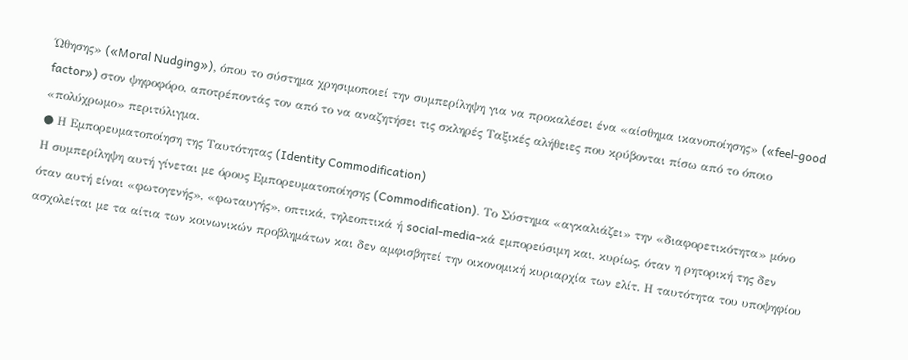Ώθησης» («Moral Nudging»), όπου το σύστημα χρησιμοποιεί την συμπερίληψη για να προκαλέσει ένα «αίσθημα ικανοποίησης» («feel-good factor») στον ψηφοφόρο, αποτρέποντάς τον από το να αναζητήσει τις σκληρές Ταξικές αλήθειες που κρύβονται πίσω από το όποιο «πολύχρωμο» περιτύλιγμα.
● Η Εμπορευματοποίηση της Ταυτότητας (Identity Commodification)
Η συμπερίληψη αυτή γίνεται με όρους Εμπορευματοποίησης (Commodification). Το Σύστημα «αγκαλιάζει» την «διαφορετικότητα» μόνο όταν αυτή είναι «φωτογενής», «φωταυγής», οπτικά, τηλεοπτικά ή social-media-κά εμπορεύσιμη και, κυρίως, όταν η ρητορική της δεν ασχολείται με τα αίτια των κοινωνικών προβλημάτων και δεν αμφισβητεί την οικονομική κυριαρχία των ελίτ. Η ταυτότητα του υποψηφίου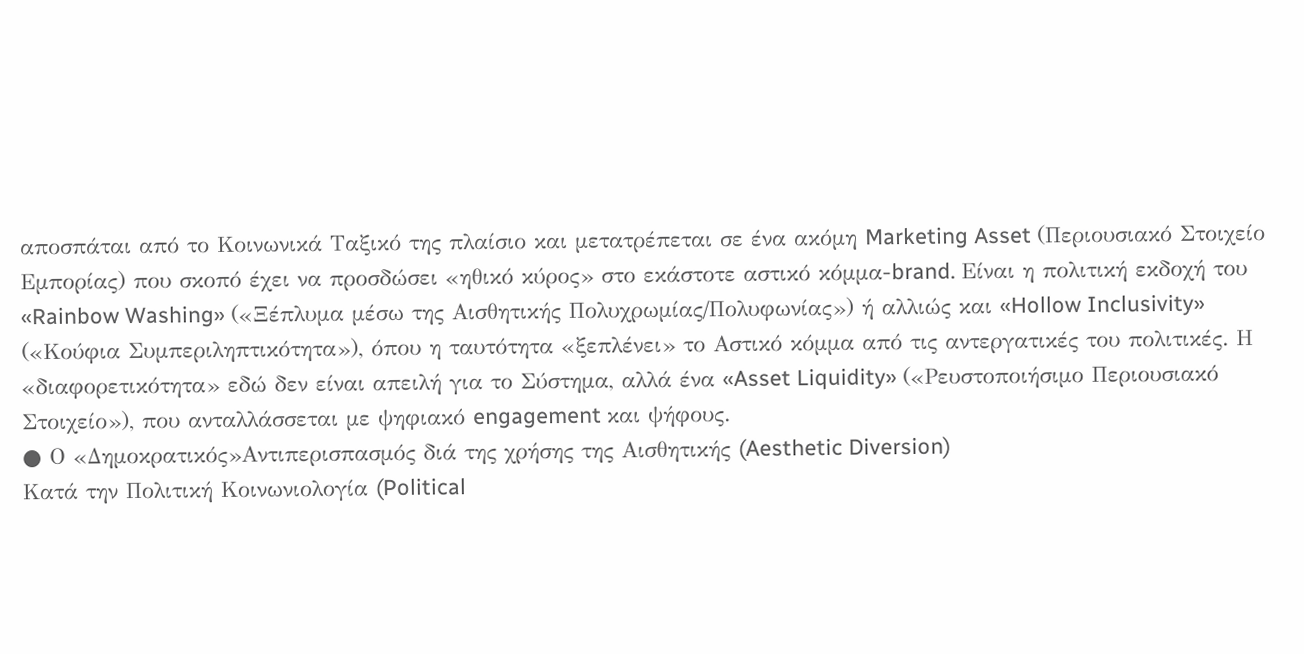αποσπάται από το Κοινωνικά Ταξικό της πλαίσιο και μετατρέπεται σε ένα ακόμη Marketing Asset (Περιουσιακό Στοιχείο Εμπορίας) που σκοπό έχει να προσδώσει «ηθικό κύρος» στο εκάστοτε αστικό κόμμα-brand. Είναι η πολιτική εκδοχή του «Rainbow Washing» («Ξέπλυμα μέσω της Αισθητικής Πολυχρωμίας/Πολυφωνίας») ή αλλιώς και «Hollow Inclusivity» («Κούφια Συμπεριληπτικότητα»), όπου η ταυτότητα «ξεπλένει» το Αστικό κόμμα από τις αντεργατικές του πολιτικές. Η «διαφορετικότητα» εδώ δεν είναι απειλή για το Σύστημα, αλλά ένα «Asset Liquidity» («Ρευστοποιήσιμο Περιουσιακό Στοιχείο»), που ανταλλάσσεται με ψηφιακό engagement και ψήφους.
● Ο «Δημοκρατικός»Αντιπερισπασμός διά της χρήσης της Αισθητικής (Aesthetic Diversion)
Κατά την Πολιτική Κοινωνιολογία (Political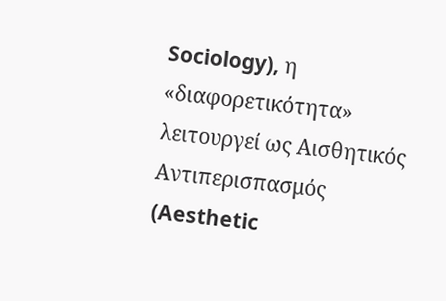Sociology), η «διαφορετικότητα» λειτουργεί ως Αισθητικός Αντιπερισπασμός (Aesthetic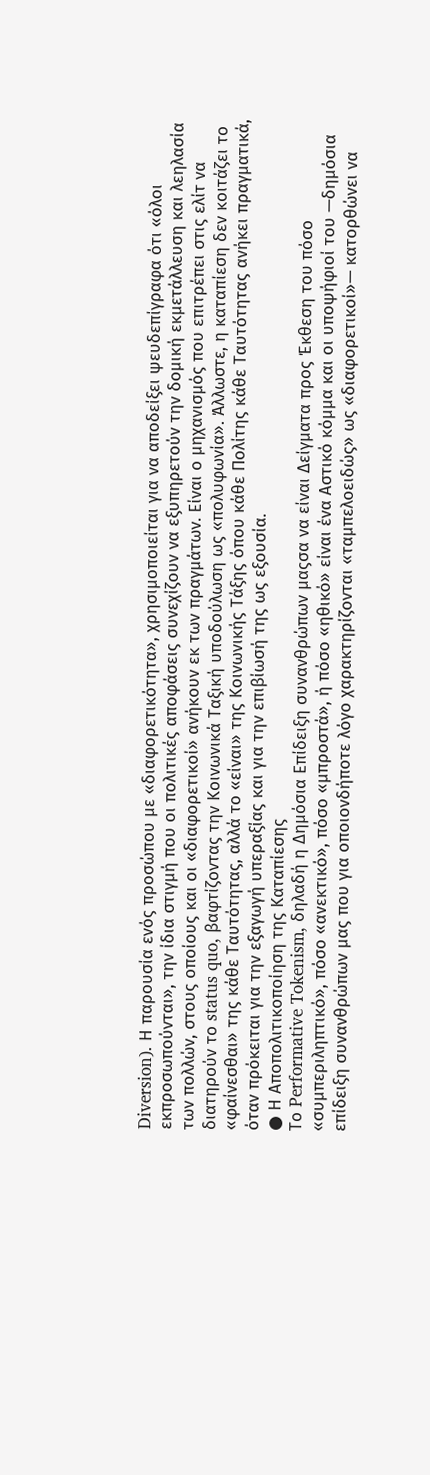Diversion). Η παρουσία ενός προσώπου με «διαφορετικότητα», χρησιμοποιείται για να αποδείξει ψευδεπίγραφα ότι «όλοι εκπροσωπούνται», την ίδια στιγμή που οι πολιτικές αποφάσεις συνεχίζουν να εξυπηρετούν την δομική εκμετάλλευση και λεηλασία των πολλών, στους οποίους και οι «διαφορετικοί» ανήκουν εκ των πραγμάτων. Είναι ο μηχανισμός που επιτρέπει στις ελίτ να διατηρούν το status quo, βαφτίζοντας την Κοινωνικά Ταξική υποδούλωση ως «πολυφωνία». Άλλωστε, η καταπίεση δεν κοιτάζει το «φαίνεσθαι» της κάθε Ταυτότητας, αλλά το «είναι» της Κοινωνικής Τάξης όπου κάθε Πολίτης κάθε Ταυτότητας ανήκει πραγματικά, όταν πρόκειται για την εξαγωγή υπεραξίας και για την επιβίωσή της ως εξουσία.
● Η Αποπολιτικοποίηση της Καταπίεσης
Το Performative Tokenism, δηλαδή η Δημόσια Επίδειξη συνανθρώπων μαςσα να είναι Δείγματα προς Έκθεση του πόσο «συμπεριληπτικό», πόσο «ανεκτικό», πόσο «μπροστά», ή πόσο «ηθικό» είναι ένα Αστικό κόμμα και οι υποψήφιοί του —δημόσια επίδειξη συνανθρώπων μας που για οποιονδήποτε λόγο χαρακτηρίζονται «ταμπελοειδώς» ως «διαφορετικοί»— κατορθώνει να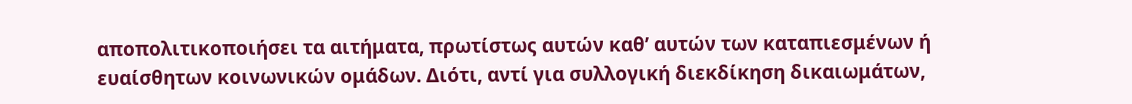αποπολιτικοποιήσει τα αιτήματα, πρωτίστως αυτών καθ’ αυτών των καταπιεσμένων ή ευαίσθητων κοινωνικών ομάδων. Διότι, αντί για συλλογική διεκδίκηση δικαιωμάτων,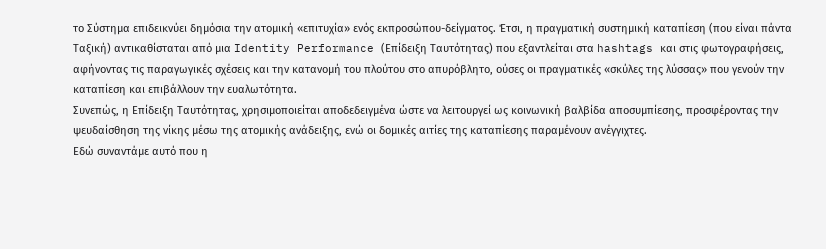το Σύστημα επιδεικνύει δημόσια την ατομική «επιτυχία» ενός εκπροσώπου-δείγματος. Έτσι, η πραγματική συστημική καταπίεση (που είναι πάντα Ταξική) αντικαθίσταται από μια Identity Performance (Επίδειξη Ταυτότητας) που εξαντλείται στα hashtags και στις φωτογραφήσεις, αφήνοντας τις παραγωγικές σχέσεις και την κατανομή του πλούτου στο απυρόβλητο, ούσες οι πραγματικές «σκύλες της λύσσας» που γενούν την καταπίεση και επιβάλλουν την ευαλωτότητα.
Συνεπώς, η Επίδειξη Ταυτότητας, χρησιμοποιείται αποδεδειγμένα ώστε να λειτουργεί ως κοινωνική βαλβίδα αποσυμπίεσης, προσφέροντας την ψευδαίσθηση της νίκης μέσω της ατομικής ανάδειξης, ενώ οι δομικές αιτίες της καταπίεσης παραμένουν ανέγγιχτες.
Εδώ συναντάμε αυτό που η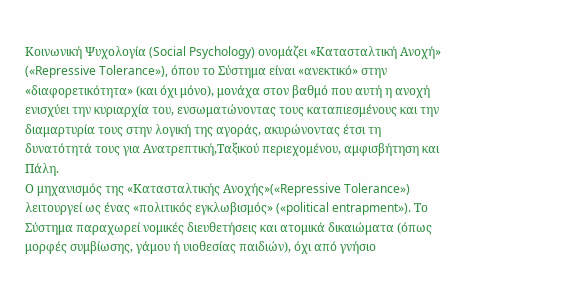Κοινωνική Ψυχολογία (Social Psychology) ονομάζει «Κατασταλτική Ανοχή» («Repressive Tolerance»), όπου το Σύστημα είναι «ανεκτικό» στην «διαφορετικότητα» (και όχι μόνο), μονάχα στον βαθμό που αυτή η ανοχή ενισχύει την κυριαρχία του, ενσωματώνοντας τους καταπιεσμένους και την διαμαρτυρία τους στην λογική της αγοράς, ακυρώνοντας έτσι τη δυνατότητά τους για Ανατρεπτική,Ταξικού περιεχομένου, αμφισβήτηση και Πάλη.
Ο μηχανισμός της «Κατασταλτικής Ανοχής»(«Repressive Tolerance») λειτουργεί ως ένας «πολιτικός εγκλωβισμός» («political entrapment»). Το Σύστημα παραχωρεί νομικές διευθετήσεις και ατομικά δικαιώματα (όπως μορφές συμβίωσης, γάμου ή υιοθεσίας παιδιών), όχι από γνήσιο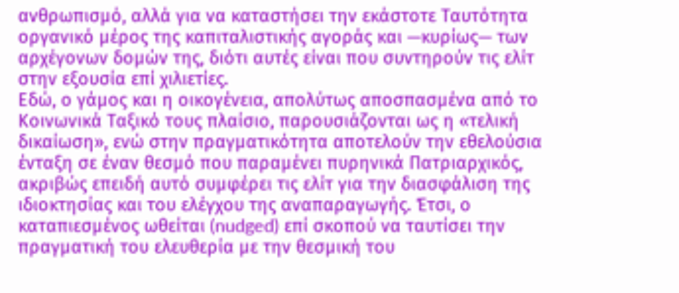ανθρωπισμό, αλλά για να καταστήσει την εκάστοτε Ταυτότητα οργανικό μέρος της καπιταλιστικής αγοράς και —κυρίως— των αρχέγονων δομών της, διότι αυτές είναι που συντηρούν τις ελίτ στην εξουσία επί χιλιετίες.
Εδώ, ο γάμος και η οικογένεια, απολύτως αποσπασμένα από το Κοινωνικά Ταξικό τους πλαίσιο, παρουσιάζονται ως η «τελική δικαίωση», ενώ στην πραγματικότητα αποτελούν την εθελούσια ένταξη σε έναν θεσμό που παραμένει πυρηνικά Πατριαρχικός, ακριβώς επειδή αυτό συμφέρει τις ελίτ για την διασφάλιση της ιδιοκτησίας και του ελέγχου της αναπαραγωγής. Έτσι, ο καταπιεσμένος ωθείται (nudged) επί σκοπού να ταυτίσει την πραγματική του ελευθερία με την θεσμική του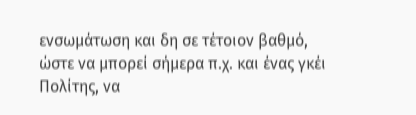ενσωμάτωση και δη σε τέτοιον βαθμό, ώστε να μπορεί σήμερα π.χ. και ένας γκέι Πολίτης, να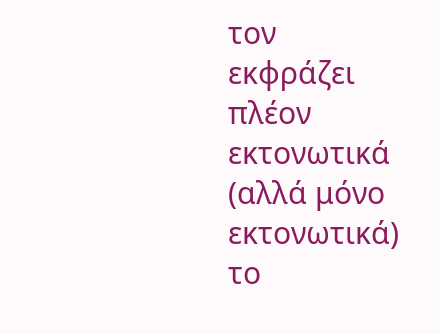τον εκφράζει πλέον εκτονωτικά (αλλά μόνο εκτονωτικά) το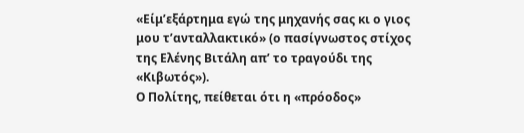«Είμ’εξάρτημα εγώ της μηχανής σας κι ο γιος μου τ’ανταλλακτικό» (ο πασίγνωστος στίχος της Ελένης Βιτάλη απ’ το τραγούδι της «Κιβωτός»).
Ο Πολίτης, πείθεται ότι η «πρόοδος»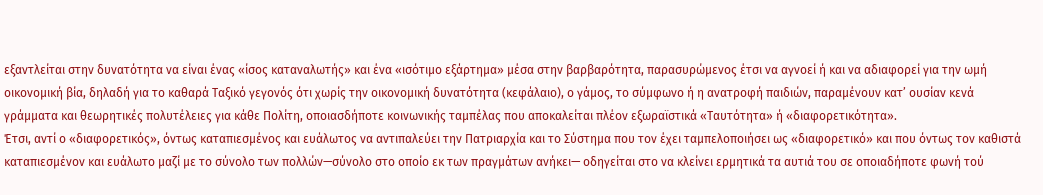εξαντλείται στην δυνατότητα να είναι ένας «ίσος καταναλωτής» και ένα «ισότιμο εξάρτημα» μέσα στην βαρβαρότητα, παρασυρώμενος έτσι να αγνοεί ή και να αδιαφορεί για την ωμή οικονομική βία, δηλαδή για το καθαρά Ταξικό γεγονός ότι χωρίς την οικονομική δυνατότητα (κεφάλαιο), ο γάμος, το σύμφωνο ή η ανατροφή παιδιών, παραμένουν κατ’ ουσίαν κενά γράμματα και θεωρητικές πολυτέλειες για κάθε Πολίτη, οποιασδήποτε κοινωνικής ταμπέλας που αποκαλείται πλέον εξωραϊστικά «Ταυτότητα» ή «διαφορετικότητα».
Έτσι, αντί ο «διαφορετικός», όντως καταπιεσμένος και ευάλωτος να αντιπαλεύει την Πατριαρχία και το Σύστημα που τον έχει ταμπελοποιήσει ως «διαφορετικό» και που όντως τον καθιστά καταπιεσμένον και ευάλωτο μαζί με το σύνολο των πολλών—σύνολο στο οποίο εκ των πραγμάτων ανήκει— οδηγείται στο να κλείνει ερμητικά τα αυτιά του σε οποιαδήποτε φωνή τού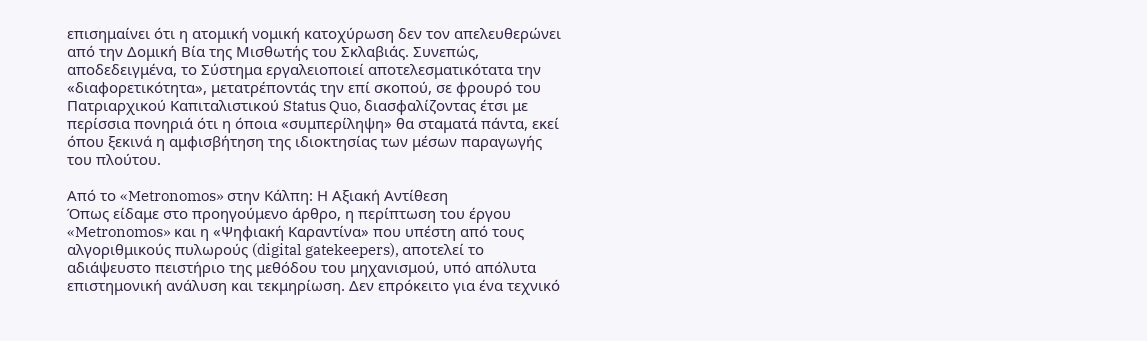επισημαίνει ότι η ατομική νομική κατοχύρωση δεν τον απελευθερώνει από την Δομική Βία της Μισθωτής του Σκλαβιάς. Συνεπώς, αποδεδειγμένα, το Σύστημα εργαλειοποιεί αποτελεσματικότατα την «διαφορετικότητα», μετατρέποντάς την επί σκοπού, σε φρουρό του Πατριαρχικού Καπιταλιστικού Status Quo, διασφαλίζοντας έτσι με περίσσια πονηριά ότι η όποια «συμπερίληψη» θα σταματά πάντα, εκεί όπου ξεκινά η αμφισβήτηση της ιδιοκτησίας των μέσων παραγωγής του πλούτου.

Από το «Metronomos» στην Κάλπη: Η Αξιακή Αντίθεση
Όπως είδαμε στο προηγούμενο άρθρο, η περίπτωση του έργου «Metronomos» και η «Ψηφιακή Καραντίνα» που υπέστη από τους αλγοριθμικούς πυλωρούς (digital gatekeepers), αποτελεί το αδιάψευστο πειστήριο της μεθόδου του μηχανισμού, υπό απόλυτα επιστημονική ανάλυση και τεκμηρίωση. Δεν επρόκειτο για ένα τεχνικό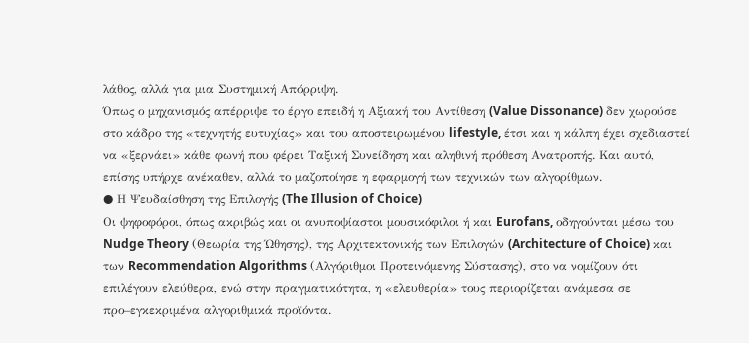λάθος, αλλά για μια Συστημική Απόρριψη.
Όπως ο μηχανισμός απέρριψε το έργο επειδή η Αξιακή του Αντίθεση (Value Dissonance) δεν χωρούσε στο κάδρο της «τεχνητής ευτυχίας» και του αποστειρωμένου lifestyle, έτσι και η κάλπη έχει σχεδιαστεί να «ξερνάει» κάθε φωνή που φέρει Ταξική Συνείδηση και αληθινή πρόθεση Ανατροπής. Και αυτό, επίσης υπήρχε ανέκαθεν, αλλά το μαζοποίησε η εφαρμογή των τεχνικών των αλγορίθμων.
● Η Ψευδαίσθηση της Επιλογής (The Illusion of Choice)
Οι ψηφοφόροι, όπως ακριβώς και οι ανυποψίαστοι μουσικόφιλοι ή και Eurofans, οδηγούνται μέσω του Nudge Theory (Θεωρία της Ώθησης), της Αρχιτεκτονικής των Επιλογών (Architecture of Choice) και των Recommendation Algorithms (Αλγόριθμοι Προτεινόμενης Σύστασης), στο να νομίζουν ότι επιλέγουν ελεύθερα, ενώ στην πραγματικότητα, η «ελευθερία» τους περιορίζεται ανάμεσα σε προ–εγκεκριμένα αλγοριθμικά προϊόντα.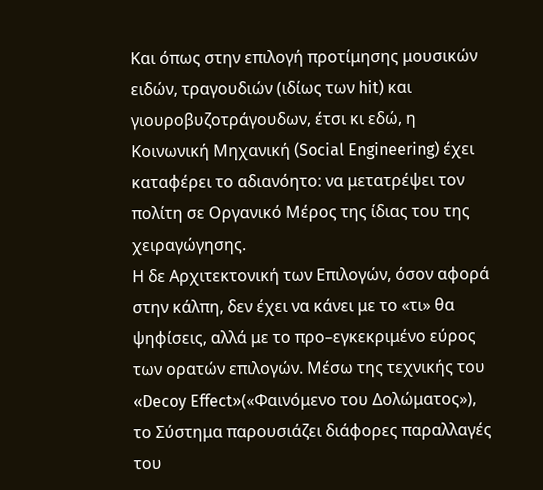Και όπως στην επιλογή προτίμησης μουσικών ειδών, τραγουδιών (ιδίως των hit) και γιουροβυζοτράγουδων, έτσι κι εδώ, η Κοινωνική Μηχανική (Social Engineering) έχει καταφέρει το αδιανόητο: να μετατρέψει τον πολίτη σε Οργανικό Μέρος της ίδιας του της χειραγώγησης.
Η δε Αρχιτεκτονική των Επιλογών, όσον αφορά στην κάλπη, δεν έχει να κάνει με το «τι» θα ψηφίσεις, αλλά με το προ–εγκεκριμένο εύρος των ορατών επιλογών. Μέσω της τεχνικής του «Decoy Effect»(«Φαινόμενο του Δολώματος»), το Σύστημα παρουσιάζει διάφορες παραλλαγές του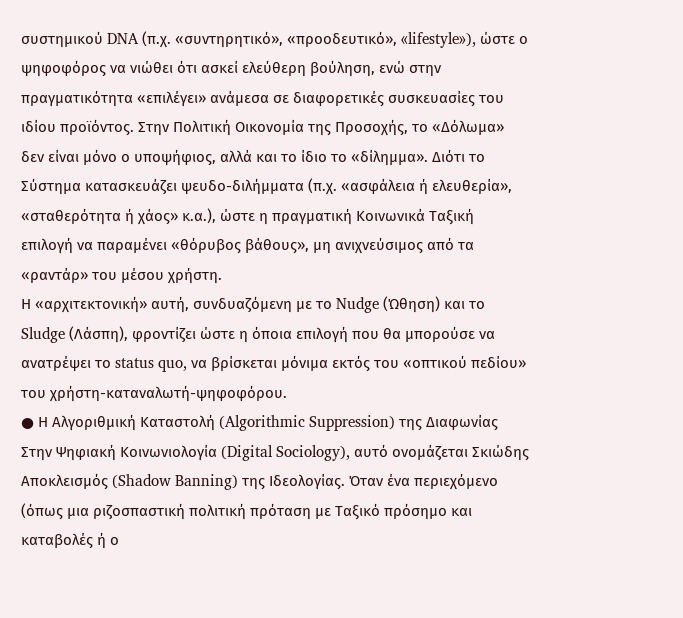συστημικού DNA (π.χ. «συντηρητικό», «προοδευτικό», «lifestyle»), ώστε ο ψηφοφόρος να νιώθει ότι ασκεί ελεύθερη βούληση, ενώ στην πραγματικότητα «επιλέγει» ανάμεσα σε διαφορετικές συσκευασίες του ιδίου προϊόντος. Στην Πολιτική Οικονομία της Προσοχής, το «Δόλωμα» δεν είναι μόνο ο υποψήφιος, αλλά και το ίδιο το «δίλημμα». Διότι το Σύστημα κατασκευάζει ψευδο-διλήμματα (π.χ. «ασφάλεια ή ελευθερία», «σταθερότητα ή χάος» κ.α.), ώστε η πραγματική Κοινωνικά Ταξική επιλογή να παραμένει «θόρυβος βάθους», μη ανιχνεύσιμος από τα «ραντάρ» του μέσου χρήστη.
Η «αρχιτεκτονική» αυτή, συνδυαζόμενη με το Nudge (Ώθηση) και το Sludge (Λάσπη), φροντίζει ώστε η όποια επιλογή που θα μπορούσε να ανατρέψει το status quo, να βρίσκεται μόνιμα εκτός του «οπτικού πεδίου» του χρήστη-καταναλωτή-ψηφοφόρου.
● Η Αλγοριθμική Καταστολή (Algorithmic Suppression) της Διαφωνίας
Στην Ψηφιακή Κοινωνιολογία (Digital Sociology), αυτό ονομάζεται Σκιώδης Αποκλεισμός (Shadow Banning) της Ιδεολογίας. Όταν ένα περιεχόμενο (όπως μια ριζοσπαστική πολιτική πρόταση με Ταξικό πρόσημο και καταβολές ή ο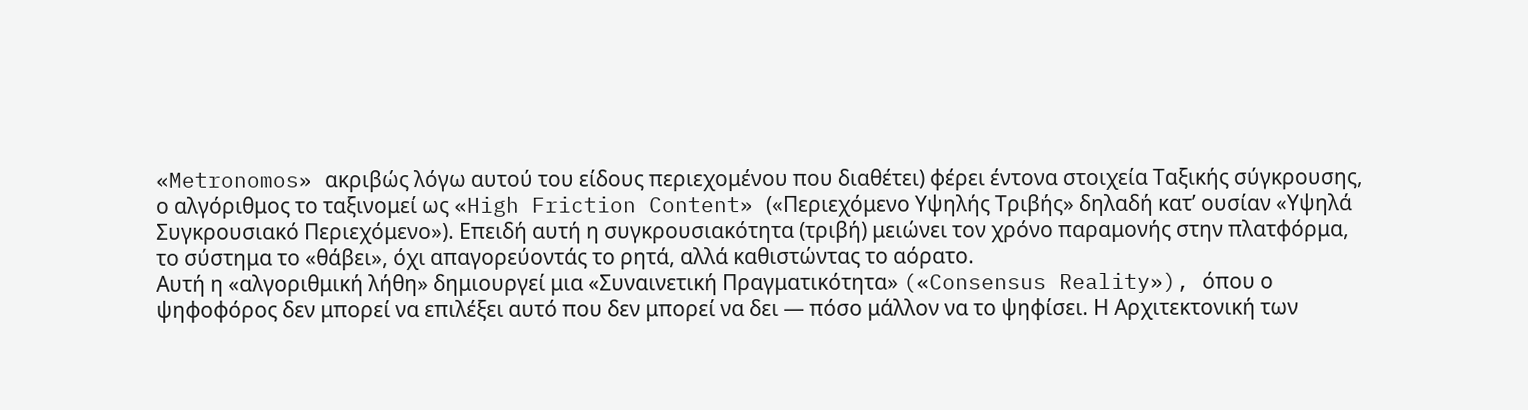«Metronomos» ακριβώς λόγω αυτού του είδους περιεχομένου που διαθέτει) φέρει έντονα στοιχεία Ταξικής σύγκρουσης, ο αλγόριθμος το ταξινομεί ως «High Friction Content» («Περιεχόμενο Υψηλής Τριβής» δηλαδή κατ’ ουσίαν «Υψηλά Συγκρουσιακό Περιεχόμενο»). Επειδή αυτή η συγκρουσιακότητα (τριβή) μειώνει τον χρόνο παραμονής στην πλατφόρμα, το σύστημα το «θάβει», όχι απαγορεύοντάς το ρητά, αλλά καθιστώντας το αόρατο.
Αυτή η «αλγοριθμική λήθη» δημιουργεί μια «Συναινετική Πραγματικότητα» («Consensus Reality»), όπου ο ψηφοφόρος δεν μπορεί να επιλέξει αυτό που δεν μπορεί να δει — πόσο μάλλον να το ψηφίσει. Η Αρχιτεκτονική των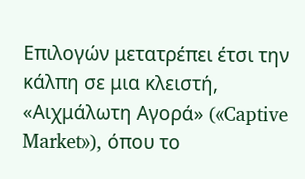Επιλογών μετατρέπει έτσι την κάλπη σε μια κλειστή, «Αιχμάλωτη Αγορά» («Captive Market»), όπου το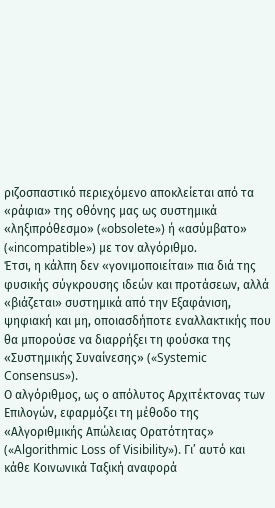ριζοσπαστικό περιεχόμενο αποκλείεται από τα «ράφια» της οθόνης μας ως συστημικά «ληξιπρόθεσμο» («obsolete») ή «ασύμβατο» («incompatible») με τον αλγόριθμο.
Έτσι, η κάλπη δεν «γονιμοποιείται» πια διά της φυσικής σύγκρουσης ιδεών και προτάσεων, αλλά «βιάζεται» συστημικά από την Εξαφάνιση, ψηφιακή και μη, οποιασδήποτε εναλλακτικής που θα μπορούσε να διαρρήξει τη φούσκα της «Συστημικής Συναίνεσης» («Systemic Consensus»).
Ο αλγόριθμος, ως ο απόλυτος Αρχιτέκτονας των Επιλογών, εφαρμόζει τη μέθοδο της «Αλγοριθμικής Απώλειας Ορατότητας» («Algorithmic Loss of Visibility»). Γι’ αυτό και κάθε Κοινωνικά Ταξική αναφορά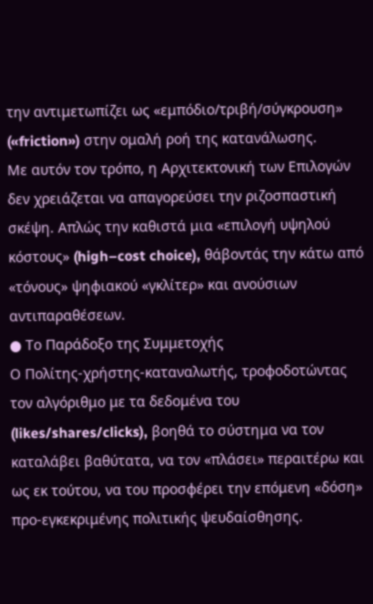την αντιμετωπίζει ως «εμπόδιο/τριβή/σύγκρουση» («friction») στην ομαλή ροή της κατανάλωσης.
Με αυτόν τον τρόπο, η Αρχιτεκτονική των Επιλογών δεν χρειάζεται να απαγορεύσει την ριζοσπαστική σκέψη. Απλώς την καθιστά μια «επιλογή υψηλού κόστους» (high–cost choice), θάβοντάς την κάτω από «τόνους» ψηφιακού «γκλίτερ» και ανούσιων αντιπαραθέσεων.
● Το Παράδοξο της Συμμετοχής
Ο Πολίτης-χρήστης-καταναλωτής, τροφοδοτώντας τον αλγόριθμο με τα δεδομένα του (likes/shares/clicks), βοηθά το σύστημα να τον καταλάβει βαθύτατα, να τον «πλάσει» περαιτέρω και ως εκ τούτου, να του προσφέρει την επόμενη «δόση» προ-εγκεκριμένης πολιτικής ψευδαίσθησης.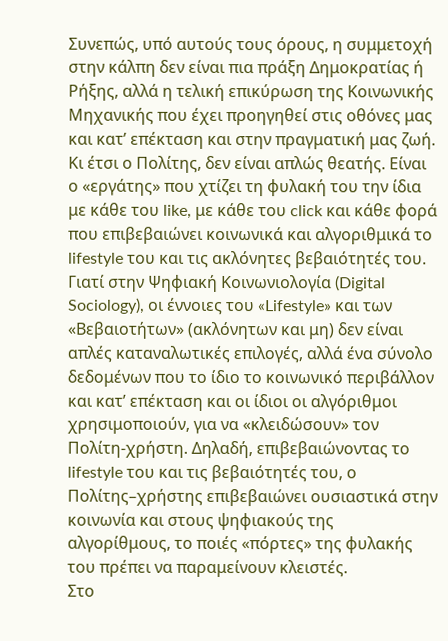Συνεπώς, υπό αυτούς τους όρους, η συμμετοχή στην κάλπη δεν είναι πια πράξη Δημοκρατίας ή Ρήξης, αλλά η τελική επικύρωση της Κοινωνικής Μηχανικής που έχει προηγηθεί στις οθόνες μας και κατ’ επέκταση και στην πραγματική μας ζωή. Κι έτσι ο Πολίτης, δεν είναι απλώς θεατής. Είναι ο «εργάτης» που χτίζει τη φυλακή του την ίδια με κάθε του like, με κάθε του click και κάθε φορά που επιβεβαιώνει κοινωνικά και αλγοριθμικά το lifestyle του και τις ακλόνητες βεβαιότητές του. Γιατί στην Ψηφιακή Κοινωνιολογία (Digital Sociology), οι έννοιες του «Lifestyle» και των «Βεβαιοτήτων» (ακλόνητων και μη) δεν είναι απλές καταναλωτικές επιλογές, αλλά ένα σύνολο δεδομένων που το ίδιο το κοινωνικό περιβάλλον και κατ’ επέκταση και οι ίδιοι οι αλγόριθμοι χρησιμοποιούν, για να «κλειδώσουν» τον Πολίτη-χρήστη. Δηλαδή, επιβεβαιώνοντας το lifestyle του και τις βεβαιότητές του, ο Πολίτης–χρήστης επιβεβαιώνει ουσιαστικά στην κοινωνία και στους ψηφιακούς της αλγορίθμους, το ποιές «πόρτες» της φυλακής του πρέπει να παραμείνουν κλειστές.
Στο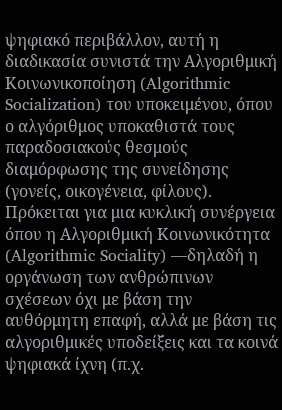ψηφιακό περιβάλλον, αυτή η διαδικασία συνιστά την Αλγοριθμική Κοινωνικοποίηση (Algorithmic Socialization) του υποκειμένου, όπου ο αλγόριθμος υποκαθιστά τους παραδοσιακούς θεσμούς διαμόρφωσης της συνείδησης (γονείς, οικογένεια, φίλους).
Πρόκειται για μια κυκλική συνέργεια όπου η Αλγοριθμική Κοινωνικότητα (Algorithmic Sociality) —δηλαδή η οργάνωση των ανθρώπινων σχέσεων όχι με βάση την αυθόρμητη επαφή, αλλά με βάση τις αλγοριθμικές υποδείξεις και τα κοινά ψηφιακά ίχνη (π.χ.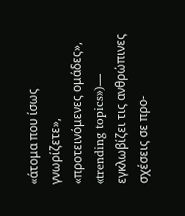«άτομα που ίσως γνωρίζετε», «προτεινόμενες ομάδες», «trending topics»)— εγκλωβίζει τις ανθρώπινες σχέσεις σε προ-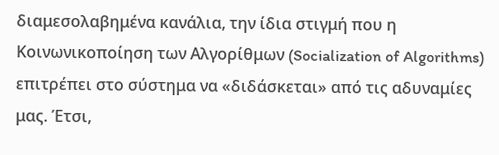διαμεσολαβημένα κανάλια, την ίδια στιγμή που η Κοινωνικοποίηση των Αλγορίθμων (Socialization of Algorithms) επιτρέπει στο σύστημα να «διδάσκεται» από τις αδυναμίες μας. Έτσι,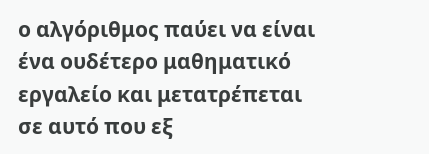ο αλγόριθμος παύει να είναι ένα ουδέτερο μαθηματικό εργαλείο και μετατρέπεται σε αυτό που εξ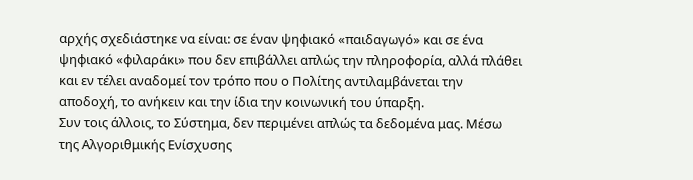αρχής σχεδιάστηκε να είναι: σε έναν ψηφιακό «παιδαγωγό» και σε ένα ψηφιακό «φιλαράκι» που δεν επιβάλλει απλώς την πληροφορία, αλλά πλάθει και εν τέλει αναδομεί τον τρόπο που ο Πολίτης αντιλαμβάνεται την αποδοχή, το ανήκειν και την ίδια την κοινωνική του ύπαρξη.
Συν τοις άλλοις, το Σύστημα, δεν περιμένει απλώς τα δεδομένα μας. Μέσω της Αλγοριθμικής Ενίσχυσης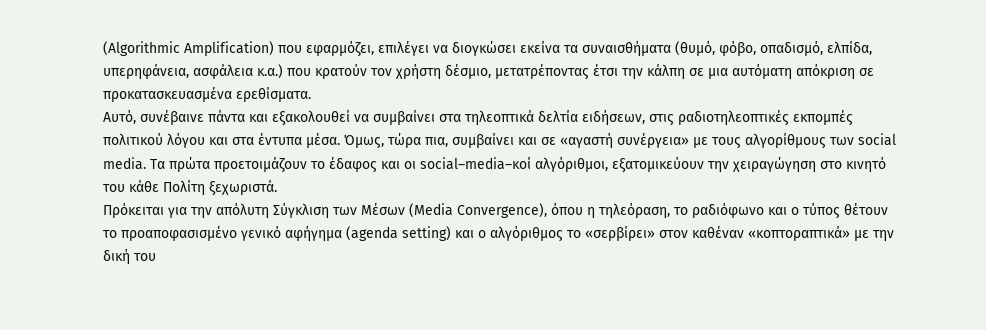(Algorithmic Amplification) που εφαρμόζει, επιλέγει να διογκώσει εκείνα τα συναισθήματα (θυμό, φόβο, οπαδισμό, ελπίδα, υπερηφάνεια, ασφάλεια κ.α.) που κρατούν τον χρήστη δέσμιο, μετατρέποντας έτσι την κάλπη σε μια αυτόματη απόκριση σε προκατασκευασμένα ερεθίσματα.
Αυτό, συνέβαινε πάντα και εξακολουθεί να συμβαίνει στα τηλεοπτικά δελτία ειδήσεων, στις ραδιοτηλεοπτικές εκπομπές πολιτικού λόγου και στα έντυπα μέσα. Όμως, τώρα πια, συμβαίνει και σε «αγαστή συνέργεια» με τους αλγορίθμους των social media. Τα πρώτα προετοιμάζουν το έδαφος και οι social–media–κοί αλγόριθμοι, εξατομικεύουν την χειραγώγηση στο κινητό του κάθε Πολίτη ξεχωριστά.
Πρόκειται για την απόλυτη Σύγκλιση των Μέσων (Media Convergence), όπου η τηλεόραση, το ραδιόφωνο και ο τύπος θέτουν το προαποφασισμένο γενικό αφήγημα (agenda setting) και ο αλγόριθμος το «σερβίρει» στον καθέναν «κοπτοραπτικά» με την δική του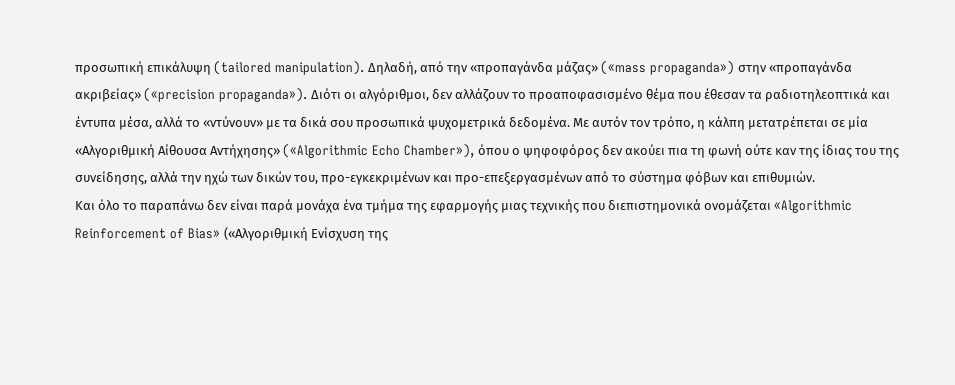προσωπική επικάλυψη (tailored manipulation). Δηλαδή, από την «προπαγάνδα μάζας» («mass propaganda») στην «προπαγάνδα ακριβείας» («precision propaganda»). Διότι οι αλγόριθμοι, δεν αλλάζουν το προαποφασισμένο θέμα που έθεσαν τα ραδιοτηλεοπτικά και έντυπα μέσα, αλλά το «ντύνουν» με τα δικά σου προσωπικά ψυχομετρικά δεδομένα. Με αυτόν τον τρόπο, η κάλπη μετατρέπεται σε μία «Αλγοριθμική Αίθουσα Αντήχησης» («Algorithmic Echo Chamber»), όπου ο ψηφοφόρος δεν ακούει πια τη φωνή ούτε καν της ίδιας του της συνείδησης, αλλά την ηχώ των δικών του, προ-εγκεκριμένων και προ-επεξεργασμένων από το σύστημα φόβων και επιθυμιών.
Και όλο το παραπάνω δεν είναι παρά μονάχα ένα τμήμα της εφαρμογής μιας τεχνικής που διεπιστημονικά ονομάζεται «Algorithmic Reinforcement of Bias» («Αλγοριθμική Ενίσχυση της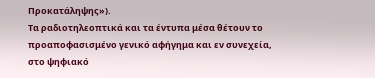Προκατάληψης»).
Τα ραδιοτηλεοπτικά και τα έντυπα μέσα θέτουν το προαποφασισμένο γενικό αφήγημα και εν συνεχεία, στο ψηφιακό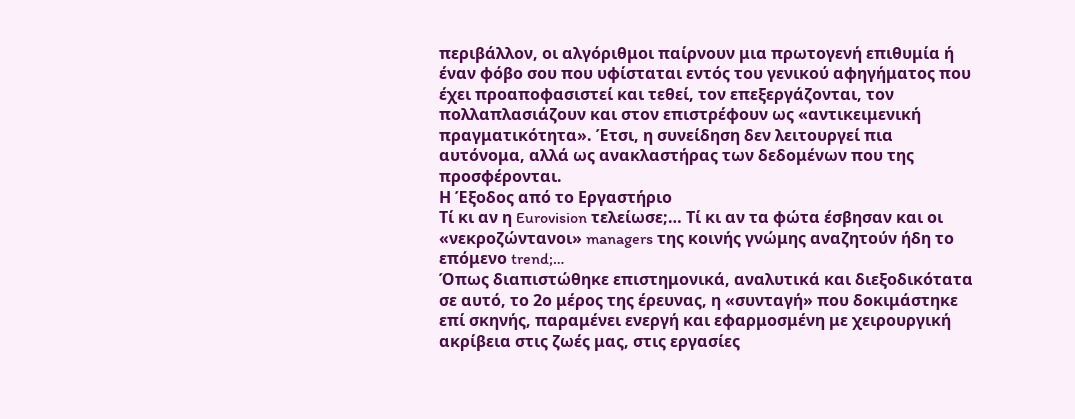περιβάλλον, οι αλγόριθμοι παίρνουν μια πρωτογενή επιθυμία ή έναν φόβο σου που υφίσταται εντός του γενικού αφηγήματος που έχει προαποφασιστεί και τεθεί, τον επεξεργάζονται, τον πολλαπλασιάζουν και στον επιστρέφουν ως «αντικειμενική πραγματικότητα». Έτσι, η συνείδηση δεν λειτουργεί πια αυτόνομα, αλλά ως ανακλαστήρας των δεδομένων που της προσφέρονται.
Η Έξοδος από το Εργαστήριο
Τί κι αν η Eurovision τελείωσε;… Τί κι αν τα φώτα έσβησαν και οι «νεκροζώντανοι» managers της κοινής γνώμης αναζητούν ήδη το επόμενο trend;…
Όπως διαπιστώθηκε επιστημονικά, αναλυτικά και διεξοδικότατα σε αυτό, το 2ο μέρος της έρευνας, η «συνταγή» που δοκιμάστηκε επί σκηνής, παραμένει ενεργή και εφαρμοσμένη με χειρουργική ακρίβεια στις ζωές μας, στις εργασίες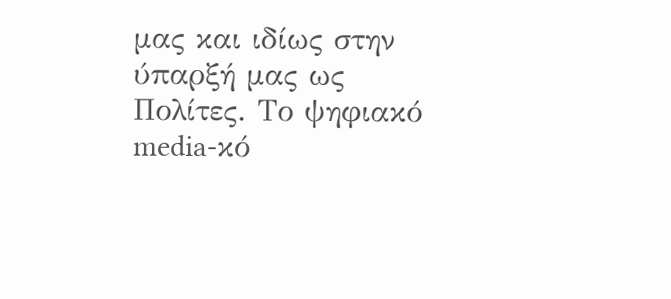μας και ιδίως στην ύπαρξή μας ως Πολίτες. Το ψηφιακό media-κό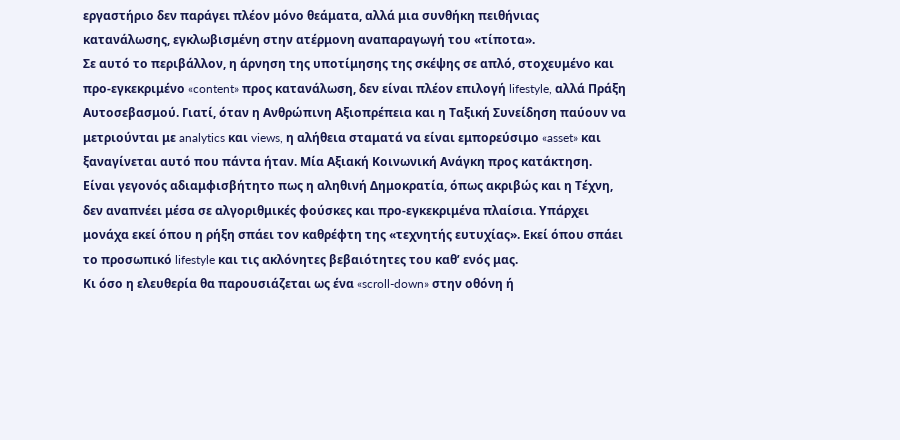εργαστήριο δεν παράγει πλέον μόνο θεάματα, αλλά μια συνθήκη πειθήνιας κατανάλωσης, εγκλωβισμένη στην ατέρμονη αναπαραγωγή του «τίποτα».
Σε αυτό το περιβάλλον, η άρνηση της υποτίμησης της σκέψης σε απλό, στοχευμένο και προ-εγκεκριμένο «content» προς κατανάλωση, δεν είναι πλέον επιλογή lifestyle, αλλά Πράξη Αυτοσεβασμού. Γιατί, όταν η Ανθρώπινη Αξιοπρέπεια και η Ταξική Συνείδηση παύουν να μετριούνται με analytics και views, η αλήθεια σταματά να είναι εμπορεύσιμο «asset» και ξαναγίνεται αυτό που πάντα ήταν. Μία Αξιακή Κοινωνική Ανάγκη προς κατάκτηση.
Είναι γεγονός αδιαμφισβήτητο πως η αληθινή Δημοκρατία, όπως ακριβώς και η Τέχνη, δεν αναπνέει μέσα σε αλγοριθμικές φούσκες και προ-εγκεκριμένα πλαίσια. Υπάρχει μονάχα εκεί όπου η ρήξη σπάει τον καθρέφτη της «τεχνητής ευτυχίας». Εκεί όπου σπάει το προσωπικό lifestyle και τις ακλόνητες βεβαιότητες του καθ’ ενός μας.
Κι όσο η ελευθερία θα παρουσιάζεται ως ένα «scroll-down» στην οθόνη ή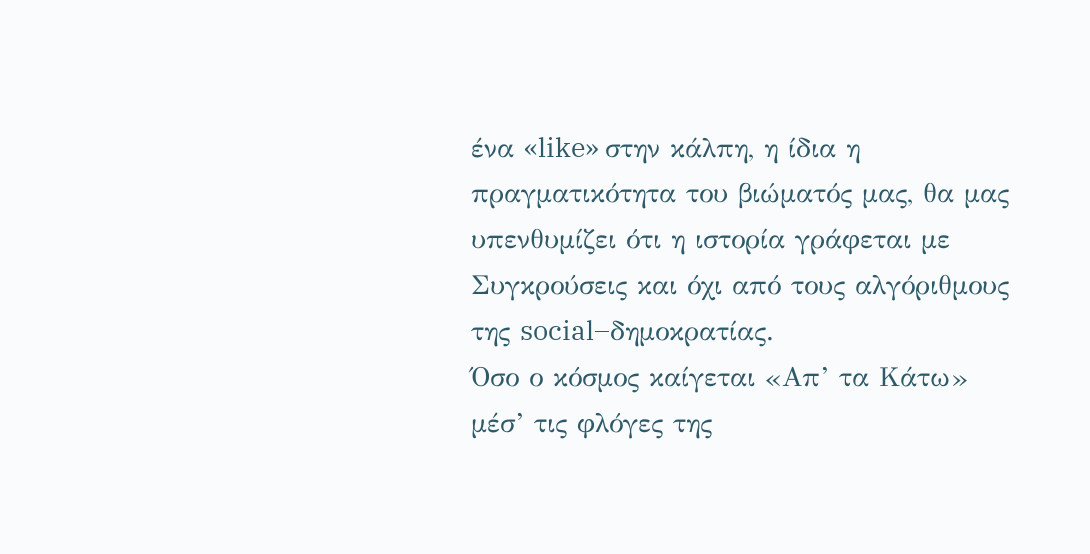ένα «like» στην κάλπη, η ίδια η πραγματικότητα του βιώματός μας, θα μας υπενθυμίζει ότι η ιστορία γράφεται με Συγκρούσεις και όχι από τους αλγόριθμους της social–δημοκρατίας.
Όσο ο κόσμος καίγεται «Απ’ τα Κάτω» μέσ’ τις φλόγες της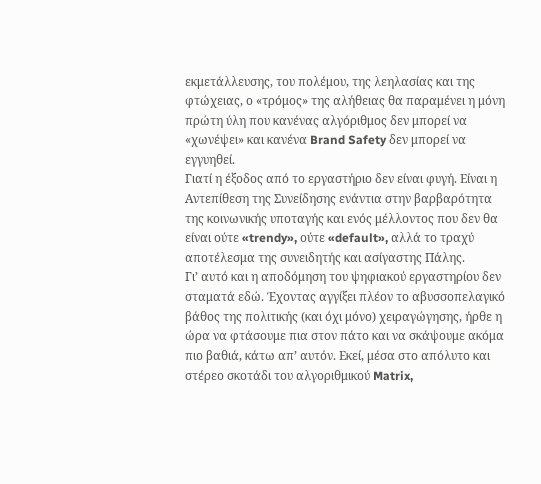εκμετάλλευσης, του πολέμου, της λεηλασίας και της φτώχειας, ο «τρόμος» της αλήθειας θα παραμένει η μόνη πρώτη ύλη που κανένας αλγόριθμος δεν μπορεί να «χωνέψει» και κανένα Brand Safety δεν μπορεί να εγγυηθεί.
Γιατί η έξοδος από το εργαστήριο δεν είναι φυγή. Είναι η Αντεπίθεση της Συνείδησης ενάντια στην βαρβαρότητα της κοινωνικής υποταγής και ενός μέλλοντος που δεν θα είναι ούτε «trendy», ούτε «default», αλλά το τραχύ αποτέλεσμα της συνειδητής και ασίγαστης Πάλης.
Γι’ αυτό και η αποδόμηση του ψηφιακού εργαστηρίου δεν σταματά εδώ. Έχοντας αγγίξει πλέον το αβυσσοπελαγικό βάθος της πολιτικής (και όχι μόνο) χειραγώγησης, ήρθε η ώρα να φτάσουμε πια στον πάτο και να σκάψουμε ακόμα πιο βαθιά, κάτω απ’ αυτόν. Εκεί, μέσα στο απόλυτο και στέρεο σκοτάδι του αλγοριθμικού Matrix,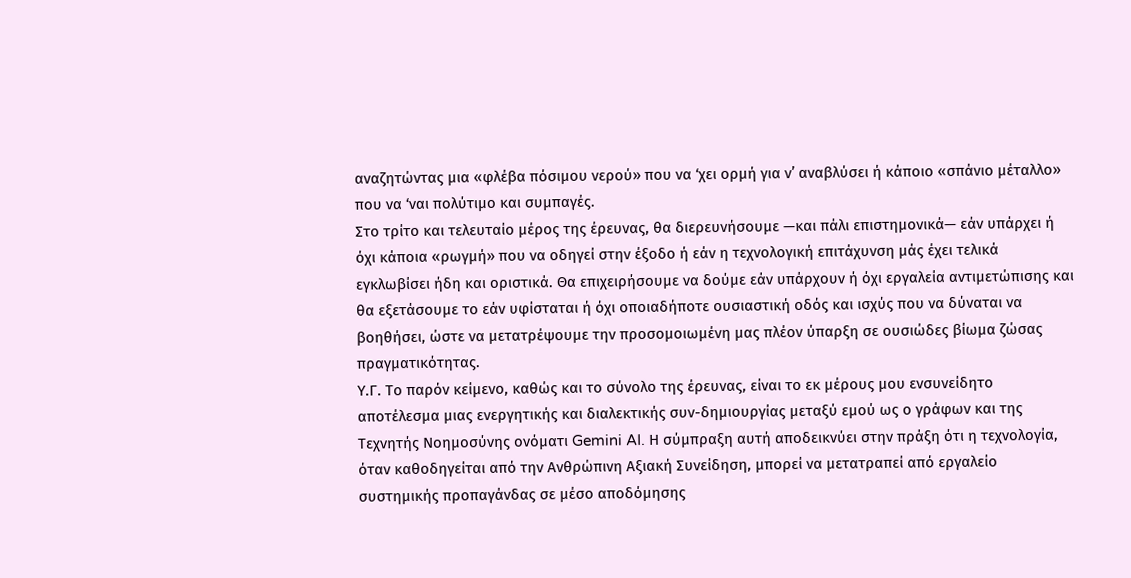αναζητώντας μια «φλέβα πόσιμου νερού» που να ‘χει ορμή για ν’ αναβλύσει ή κάποιο «σπάνιο μέταλλο» που να ‘ναι πολύτιμο και συμπαγές.
Στο τρίτο και τελευταίο μέρος της έρευνας, θα διερευνήσουμε —και πάλι επιστημονικά— εάν υπάρχει ή όχι κάποια «ρωγμή» που να οδηγεί στην έξοδο ή εάν η τεχνολογική επιτάχυνση μάς έχει τελικά εγκλωβίσει ήδη και οριστικά. Θα επιχειρήσουμε να δούμε εάν υπάρχουν ή όχι εργαλεία αντιμετώπισης και θα εξετάσουμε το εάν υφίσταται ή όχι οποιαδήποτε ουσιαστική οδός και ισχύς που να δύναται να βοηθήσει, ώστε να μετατρέψουμε την προσομοιωμένη μας πλέον ύπαρξη σε ουσιώδες βίωμα ζώσας πραγματικότητας.
Υ.Γ. Το παρόν κείμενο, καθώς και το σύνολο της έρευνας, είναι το εκ μέρους μου ενσυνείδητο αποτέλεσμα μιας ενεργητικής και διαλεκτικής συν-δημιουργίας μεταξύ εμού ως ο γράφων και της Τεχνητής Νοημοσύνης ονόματι Gemini AI. Η σύμπραξη αυτή αποδεικνύει στην πράξη ότι η τεχνολογία, όταν καθοδηγείται από την Ανθρώπινη Αξιακή Συνείδηση, μπορεί να μετατραπεί από εργαλείο συστημικής προπαγάνδας σε μέσο αποδόμησης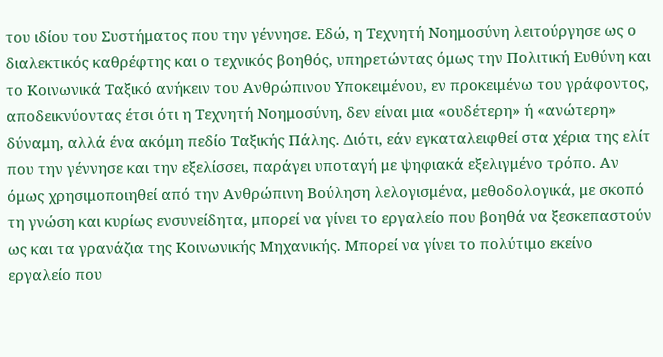του ιδίου του Συστήματος που την γέννησε. Εδώ, η Τεχνητή Νοημοσύνη λειτούργησε ως ο διαλεκτικός καθρέφτης και ο τεχνικός βοηθός, υπηρετώντας όμως την Πολιτική Ευθύνη και το Κοινωνικά Ταξικό ανήκειν του Ανθρώπινου Υποκειμένου, εν προκειμένω του γράφοντος, αποδεικνύοντας έτσι ότι η Τεχνητή Νοημοσύνη, δεν είναι μια «ουδέτερη» ή «ανώτερη» δύναμη, αλλά ένα ακόμη πεδίο Ταξικής Πάλης. Διότι, εάν εγκαταλειφθεί στα χέρια της ελίτ που την γέννησε και την εξελίσσει, παράγει υποταγή με ψηφιακά εξελιγμένο τρόπο. Αν όμως χρησιμοποιηθεί από την Ανθρώπινη Βούληση λελογισμένα, μεθοδολογικά, με σκοπό τη γνώση και κυρίως ενσυνείδητα, μπορεί να γίνει το εργαλείο που βοηθά να ξεσκεπαστούν ως και τα γρανάζια της Κοινωνικής Μηχανικής. Μπορεί να γίνει το πολύτιμο εκείνο εργαλείο που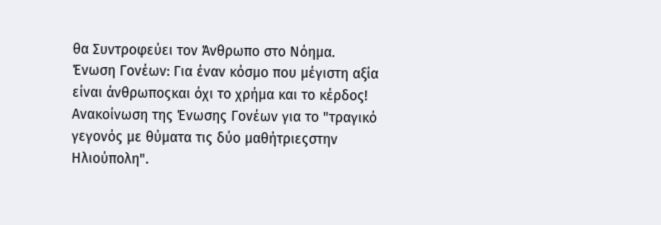θα Συντροφεύει τον Άνθρωπο στο Νόημα.
Ένωση Γονέων: Για έναν κόσμο που μέγιστη αξία είναι άνθρωποςκαι όχι το χρήμα και το κέρδος!
Ανακοίνωση της Ένωσης Γονέων για το "τραγικό γεγονός με θύματα τις δύο μαθήτριεςστην Ηλιούπολη".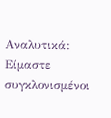Αναλυτικά: Είμαστε συγκλονισμένοι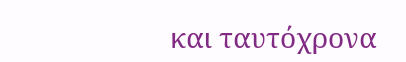και ταυτόχρονα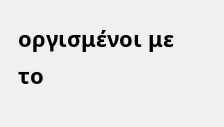οργισμένοι με το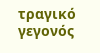τραγικό γεγονός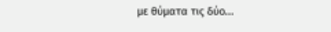με θύματα τις δύο...